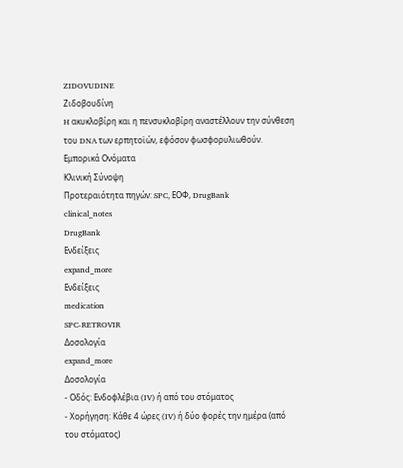ZIDOVUDINE
Ζιδοβουδίνη
H ακυκλοβίρη και η πενσυκλοβίρη αναστέλλουν την σύνθεση του DNA των ερπητοϊών, εφόσον φωσφορυλιωθούν.
Εμπορικά Ονόματα
Κλινική Σύνοψη
Προτεραιότητα πηγών: SPC, ΕΟΦ, DrugBank
clinical_notes
DrugBank
Ενδείξεις
expand_more
Ενδείξεις
medication
SPC-RETROVIR
Δοσολογία
expand_more
Δοσολογία
- Οδός: Ενδοφλέβια (IV) ή από του στόματος
- Χορήγηση: Κάθε 4 ώρες (IV) ή δύο φορές την ημέρα (από του στόματος)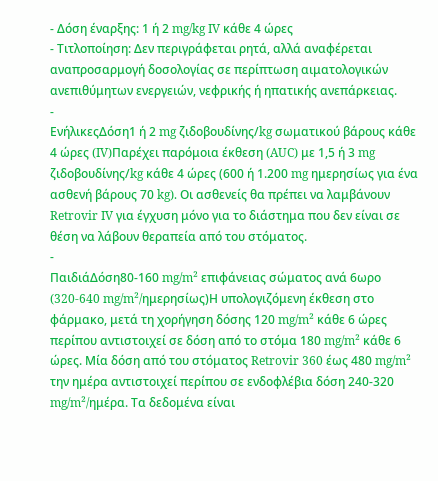- Δόση έναρξης: 1 ή 2 mg/kg IV κάθε 4 ώρες
- Τιτλοποίηση: Δεν περιγράφεται ρητά, αλλά αναφέρεται αναπροσαρμογή δοσολογίας σε περίπτωση αιματολογικών ανεπιθύμητων ενεργειών, νεφρικής ή ηπατικής ανεπάρκειας.
-
ΕνήλικεςΔόση1 ή 2 mg ζιδοβουδίνης/kg σωματικού βάρους κάθε 4 ώρες (IV)Παρέχει παρόμοια έκθεση (AUC) με 1,5 ή 3 mg ζιδοβουδίνης/kg κάθε 4 ώρες (600 ή 1.200 mg ημερησίως για ένα ασθενή βάρους 70 kg). Οι ασθενείς θα πρέπει να λαμβάνουν Retrovir IV για έγχυση μόνο για το διάστημα που δεν είναι σε θέση να λάβουν θεραπεία από του στόματος.
-
ΠαιδιάΔόση80-160 mg/m² επιφάνειας σώματος ανά 6ωρο (320-640 mg/m²/ημερησίως)Η υπολογιζόμενη έκθεση στο φάρμακο, μετά τη χορήγηση δόσης 120 mg/m² κάθε 6 ώρες περίπου αντιστοιχεί σε δόση από το στόμα 180 mg/m² κάθε 6 ώρες. Μία δόση από του στόματος Retrovir 360 έως 480 mg/m² την ημέρα αντιστοιχεί περίπου σε ενδοφλέβια δόση 240-320 mg/m²/ημέρα. Τα δεδομένα είναι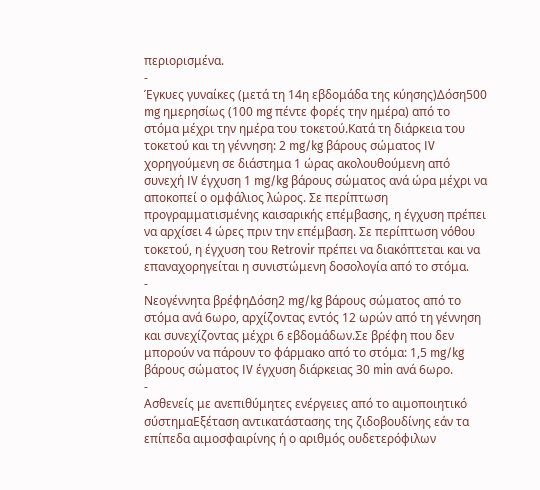περιορισμένα.
-
Έγκυες γυναίκες (μετά τη 14η εβδομάδα της κύησης)Δόση500 mg ημερησίως (100 mg πέντε φορές την ημέρα) από το στόμα μέχρι την ημέρα του τοκετού.Κατά τη διάρκεια του τοκετού και τη γέννηση: 2 mg/kg βάρους σώματος IV χορηγούμενη σε διάστημα 1 ώρας ακολουθούμενη από συνεχή IV έγχυση 1 mg/kg βάρους σώματος ανά ώρα μέχρι να αποκοπεί ο ομφάλιος λώρος. Σε περίπτωση προγραμματισμένης καισαρικής επέμβασης, η έγχυση πρέπει να αρχίσει 4 ώρες πριν την επέμβαση. Σε περίπτωση νόθου τοκετού, η έγχυση του Retrovir πρέπει να διακόπτεται και να επαναχορηγείται η συνιστώμενη δοσολογία από το στόμα.
-
Νεογέννητα βρέφηΔόση2 mg/kg βάρους σώματος από το στόμα ανά 6ωρο, αρχίζοντας εντός 12 ωρών από τη γέννηση και συνεχίζοντας μέχρι 6 εβδομάδων.Σε βρέφη που δεν μπορούν να πάρουν το φάρμακο από το στόμα: 1,5 mg/kg βάρους σώματος IV έγχυση διάρκειας 30 min ανά 6ωρο.
-
Ασθενείς με ανεπιθύμητες ενέργειες από το αιμοποιητικό σύστημαΕξέταση αντικατάστασης της ζιδοβουδίνης εάν τα επίπεδα αιμοσφαιρίνης ή ο αριθμός ουδετερόφιλων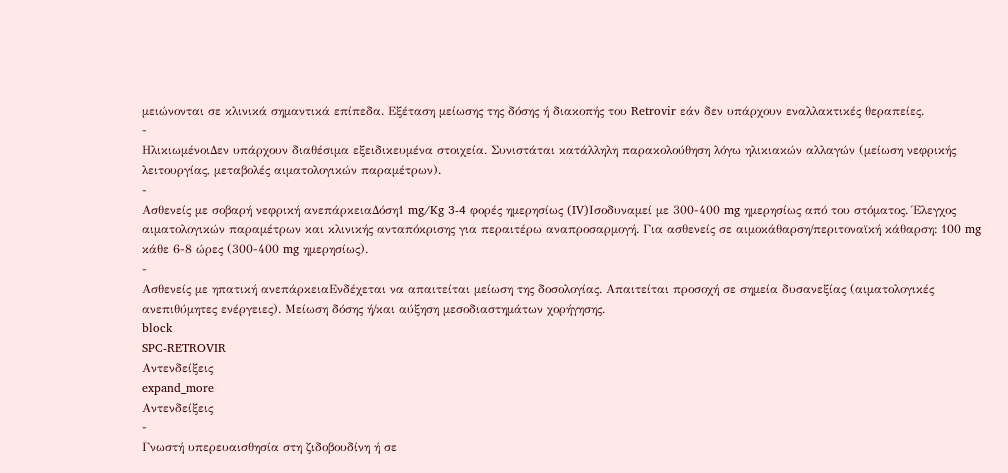μειώνονται σε κλινικά σημαντικά επίπεδα. Εξέταση μείωσης της δόσης ή διακοπής του Retrovir εάν δεν υπάρχουν εναλλακτικές θεραπείες.
-
ΗλικιωμένοιΔεν υπάρχουν διαθέσιμα εξειδικευμένα στοιχεία. Συνιστάται κατάλληλη παρακολούθηση λόγω ηλικιακών αλλαγών (μείωση νεφρικής λειτουργίας, μεταβολές αιματολογικών παραμέτρων).
-
Ασθενείς με σοβαρή νεφρική ανεπάρκειαΔόση1 mg/Kg 3-4 φορές ημερησίως (IV)Ισοδυναμεί με 300-400 mg ημερησίως από του στόματος. Έλεγχος αιματολογικών παραμέτρων και κλινικής ανταπόκρισης για περαιτέρω αναπροσαρμογή. Για ασθενείς σε αιμοκάθαρση/περιτοναϊκή κάθαρση: 100 mg κάθε 6-8 ώρες (300-400 mg ημερησίως).
-
Ασθενείς με ηπατική ανεπάρκειαΕνδέχεται να απαιτείται μείωση της δοσολογίας. Απαιτείται προσοχή σε σημεία δυσανεξίας (αιματολογικές ανεπιθύμητες ενέργειες). Μείωση δόσης ή/και αύξηση μεσοδιαστημάτων χορήγησης.
block
SPC-RETROVIR
Αντενδείξεις
expand_more
Αντενδείξεις
-
Γνωστή υπερευαισθησία στη ζιδοβουδίνη ή σε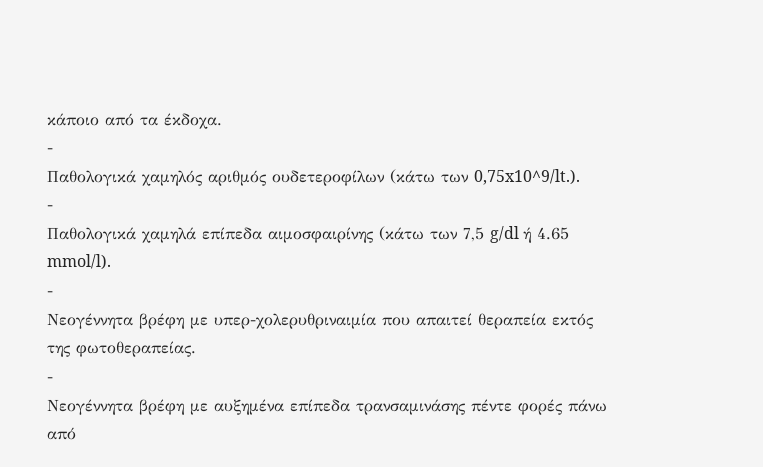κάποιο από τα έκδοχα.
-
Παθολογικά χαμηλός αριθμός ουδετεροφίλων (κάτω των 0,75x10^9/lt.).
-
Παθολογικά χαμηλά επίπεδα αιμοσφαιρίνης (κάτω των 7,5 g/dl ή 4.65 mmol/l).
-
Νεογέννητα βρέφη με υπερ-χολερυθριναιμία που απαιτεί θεραπεία εκτός της φωτοθεραπείας.
-
Νεογέννητα βρέφη με αυξημένα επίπεδα τρανσαμινάσης πέντε φορές πάνω από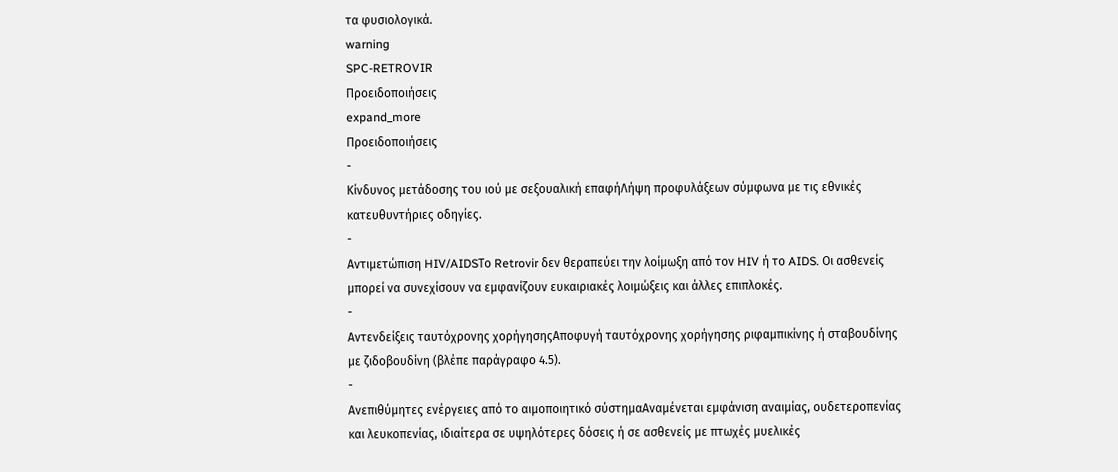τα φυσιολογικά.
warning
SPC-RETROVIR
Προειδοποιήσεις
expand_more
Προειδοποιήσεις
-
Κίνδυνος μετάδοσης του ιού με σεξουαλική επαφήΛήψη προφυλάξεων σύμφωνα με τις εθνικές κατευθυντήριες οδηγίες.
-
Αντιμετώπιση HIV/AIDSΤο Retrovir δεν θεραπεύει την λοίμωξη από τον HIV ή το AIDS. Οι ασθενείς μπορεί να συνεχίσουν να εμφανίζουν ευκαιριακές λοιμώξεις και άλλες επιπλοκές.
-
Αντενδείξεις ταυτόχρονης χορήγησηςΑποφυγή ταυτόχρονης χορήγησης ριφαμπικίνης ή σταβουδίνης με ζιδοβουδίνη (βλέπε παράγραφο 4.5).
-
Ανεπιθύμητες ενέργειες από το αιμοποιητικό σύστημαΑναμένεται εμφάνιση αναιμίας, ουδετεροπενίας και λευκοπενίας, ιδιαίτερα σε υψηλότερες δόσεις ή σε ασθενείς με πτωχές μυελικές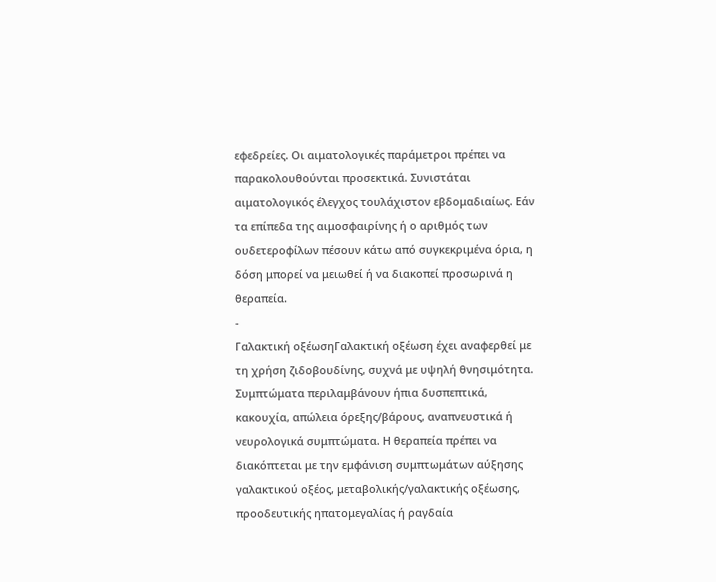εφεδρείες. Οι αιματολογικές παράμετροι πρέπει να παρακολουθούνται προσεκτικά. Συνιστάται αιματολογικός έλεγχος τουλάχιστον εβδομαδιαίως. Εάν τα επίπεδα της αιμοσφαιρίνης ή ο αριθμός των ουδετεροφίλων πέσουν κάτω από συγκεκριμένα όρια, η δόση μπορεί να μειωθεί ή να διακοπεί προσωρινά η θεραπεία.
-
Γαλακτική οξέωσηΓαλακτική οξέωση έχει αναφερθεί με τη χρήση ζιδοβουδίνης, συχνά με υψηλή θνησιμότητα. Συμπτώματα περιλαμβάνουν ήπια δυσπεπτικά, κακουχία, απώλεια όρεξης/βάρους, αναπνευστικά ή νευρολογικά συμπτώματα. Η θεραπεία πρέπει να διακόπτεται με την εμφάνιση συμπτωμάτων αύξησης γαλακτικού οξέος, μεταβολικής/γαλακτικής οξέωσης, προοδευτικής ηπατομεγαλίας ή ραγδαία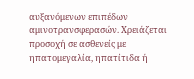αυξανόμενων επιπέδων αμινοτρανσφερασών. Χρειάζεται προσοχή σε ασθενείς με ηπατομεγαλία, ηπατίτιδα ή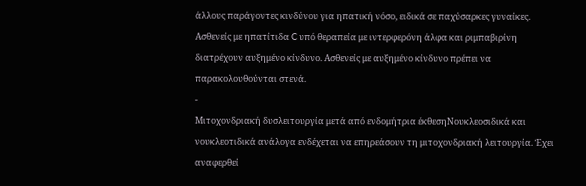άλλους παράγοντες κινδύνου για ηπατική νόσο, ειδικά σε παχύσαρκες γυναίκες. Ασθενείς με ηπατίτιδα C υπό θεραπεία με ιντερφερόνη άλφα και ριμπαβιρίνη διατρέχουν αυξημένο κίνδυνο. Ασθενείς με αυξημένο κίνδυνο πρέπει να παρακολουθούνται στενά.
-
Μιτοχονδριακή δυσλειτουργία μετά από ενδομήτρια έκθεσηΝουκλεοσιδικά και νουκλεοτιδικά ανάλογα ενδέχεται να επηρεάσουν τη μιτοχονδριακή λειτουργία. Έχει αναφερθεί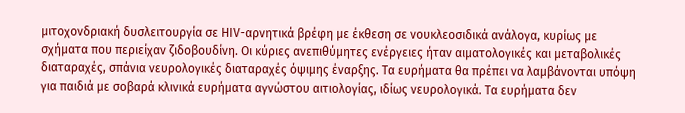μιτοχονδριακή δυσλειτουργία σε HIV-αρνητικά βρέφη με έκθεση σε νουκλεοσιδικά ανάλογα, κυρίως με σχήματα που περιείχαν ζιδοβουδίνη. Οι κύριες ανεπιθύμητες ενέργειες ήταν αιματολογικές και μεταβολικές διαταραχές, σπάνια νευρολογικές διαταραχές όψιμης έναρξης. Τα ευρήματα θα πρέπει να λαμβάνονται υπόψη για παιδιά με σοβαρά κλινικά ευρήματα αγνώστου αιτιολογίας, ιδίως νευρολογικά. Τα ευρήματα δεν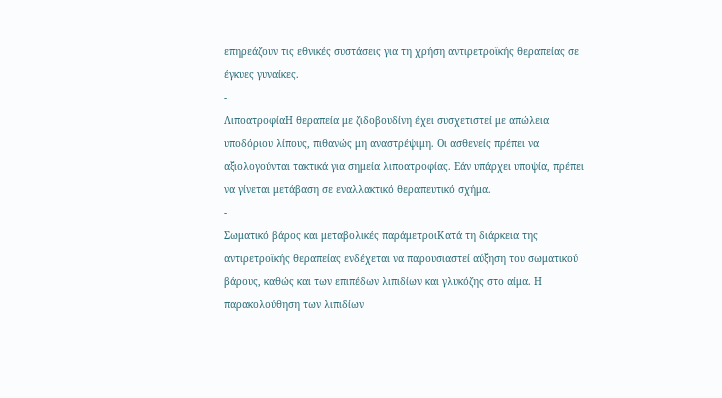επηρεάζουν τις εθνικές συστάσεις για τη χρήση αντιρετροϊκής θεραπείας σε έγκυες γυναίκες.
-
ΛιποατροφίαΗ θεραπεία με ζιδοβουδίνη έχει συσχετιστεί με απώλεια υποδόριου λίπους, πιθανώς μη αναστρέψιμη. Οι ασθενείς πρέπει να αξιολογούνται τακτικά για σημεία λιποατροφίας. Εάν υπάρχει υποψία, πρέπει να γίνεται μετάβαση σε εναλλακτικό θεραπευτικό σχήμα.
-
Σωματικό βάρος και μεταβολικές παράμετροιΚατά τη διάρκεια της αντιρετροϊκής θεραπείας ενδέχεται να παρουσιαστεί αύξηση του σωματικού βάρους, καθώς και των επιπέδων λιπιδίων και γλυκόζης στο αίμα. Η παρακολούθηση των λιπιδίων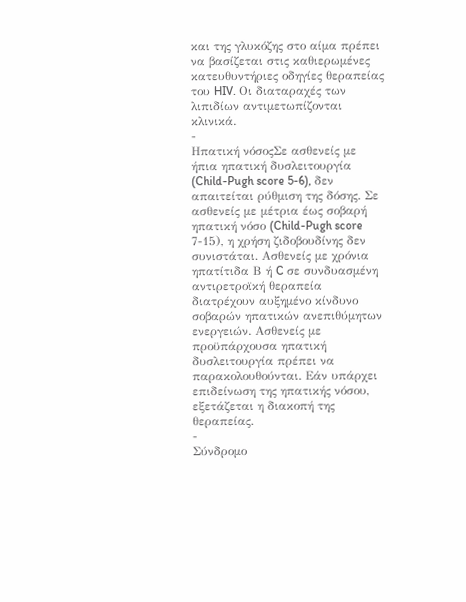και της γλυκόζης στο αίμα πρέπει να βασίζεται στις καθιερωμένες κατευθυντήριες οδηγίες θεραπείας του HIV. Οι διαταραχές των λιπιδίων αντιμετωπίζονται κλινικά.
-
Ηπατική νόσοςΣε ασθενείς με ήπια ηπατική δυσλειτουργία (Child-Pugh score 5-6), δεν απαιτείται ρύθμιση της δόσης. Σε ασθενείς με μέτρια έως σοβαρή ηπατική νόσο (Child-Pugh score 7-15), η χρήση ζιδοβουδίνης δεν συνιστάται. Ασθενείς με χρόνια ηπατίτιδα Β ή C σε συνδυασμένη αντιρετροϊκή θεραπεία διατρέχουν αυξημένο κίνδυνο σοβαρών ηπατικών ανεπιθύμητων ενεργειών. Ασθενείς με προϋπάρχουσα ηπατική δυσλειτουργία πρέπει να παρακολουθούνται. Εάν υπάρχει επιδείνωση της ηπατικής νόσου, εξετάζεται η διακοπή της θεραπείας.
-
Σύνδρομο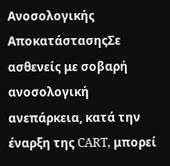Ανοσολογικής ΑποκατάστασηςΣε ασθενείς με σοβαρή ανοσολογική ανεπάρκεια, κατά την έναρξη της CART, μπορεί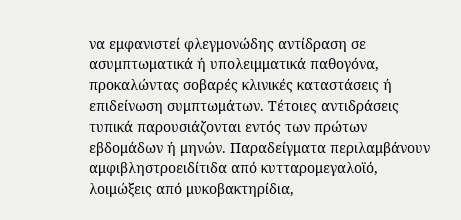να εμφανιστεί φλεγμονώδης αντίδραση σε ασυμπτωματικά ή υπολειμματικά παθογόνα, προκαλώντας σοβαρές κλινικές καταστάσεις ή επιδείνωση συμπτωμάτων. Τέτοιες αντιδράσεις τυπικά παρουσιάζονται εντός των πρώτων εβδομάδων ή μηνών. Παραδείγματα περιλαμβάνουν αμφιβληστροειδίτιδα από κυτταρομεγαλοϊό, λοιμώξεις από μυκοβακτηρίδια,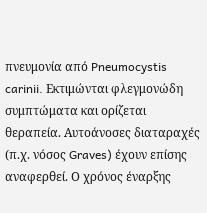πνευμονία από Pneumocystis carinii. Εκτιμώνται φλεγμονώδη συμπτώματα και ορίζεται θεραπεία. Αυτοάνοσες διαταραχές (π.χ. νόσος Graves) έχουν επίσης αναφερθεί. Ο χρόνος έναρξης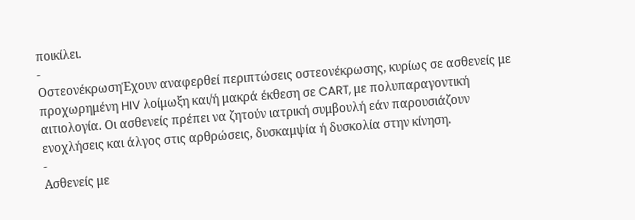ποικίλει.
-
ΟστεονέκρωσηΈχουν αναφερθεί περιπτώσεις οστεονέκρωσης, κυρίως σε ασθενείς με προχωρημένη HIV λοίμωξη και/ή μακρά έκθεση σε CART, με πολυπαραγοντική αιτιολογία. Οι ασθενείς πρέπει να ζητούν ιατρική συμβουλή εάν παρουσιάζουν ενοχλήσεις και άλγος στις αρθρώσεις, δυσκαμψία ή δυσκολία στην κίνηση.
-
Ασθενείς με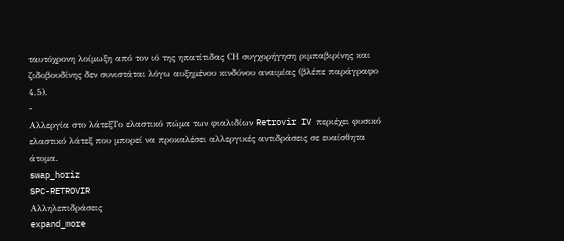ταυτόχρονη λοίμωξη από τον ιό της ηπατίτιδας CΗ συγχορήγηση ριμπαβιρίνης και ζιδοβουδίνης δεν συνιστάται λόγω αυξημένου κινδύνου αναιμίας (βλέπε παράγραφο 4.5).
-
Αλλεργία στο λάτεξΤο ελαστικό πώμα των φιαλιδίων Retrovir IV περιέχει φυσικό ελαστικό λάτεξ που μπορεί να προκαλέσει αλλεργικές αντιδράσεις σε ευαίσθητα άτομα.
swap_horiz
SPC-RETROVIR
Αλληλεπιδράσεις
expand_more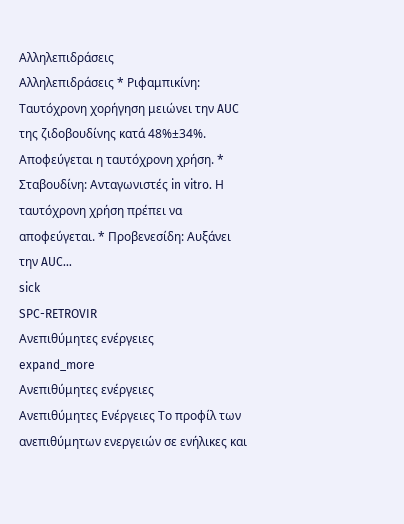Αλληλεπιδράσεις
Αλληλεπιδράσεις * Ριφαμπικίνη: Ταυτόχρονη χορήγηση μειώνει την AUC της ζιδοβουδίνης κατά 48%±34%. Αποφεύγεται η ταυτόχρονη χρήση. * Σταβουδίνη: Ανταγωνιστές in vitro. Η ταυτόχρονη χρήση πρέπει να αποφεύγεται. * Προβενεσίδη: Αυξάνει την AUC…
sick
SPC-RETROVIR
Ανεπιθύμητες ενέργειες
expand_more
Ανεπιθύμητες ενέργειες
Ανεπιθύμητες Ενέργειες Το προφίλ των ανεπιθύμητων ενεργειών σε ενήλικες και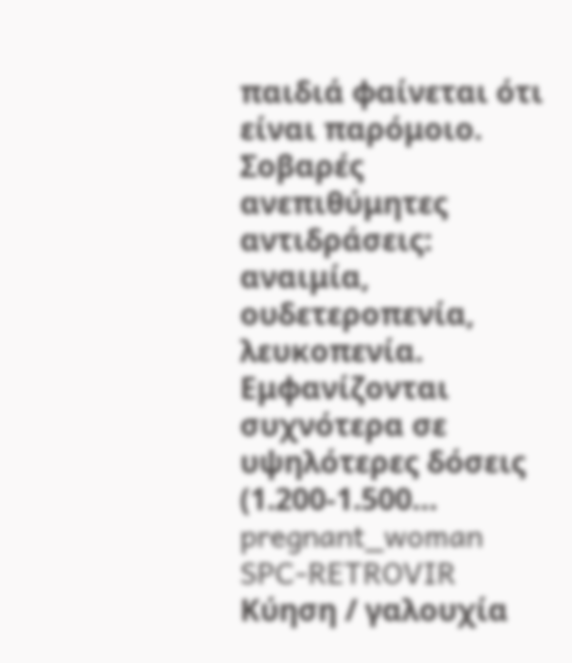παιδιά φαίνεται ότι είναι παρόμοιο. Σοβαρές ανεπιθύμητες αντιδράσεις: αναιμία, ουδετεροπενία, λευκοπενία. Εμφανίζονται συχνότερα σε υψηλότερες δόσεις (1.200-1.500…
pregnant_woman
SPC-RETROVIR
Κύηση / γαλουχία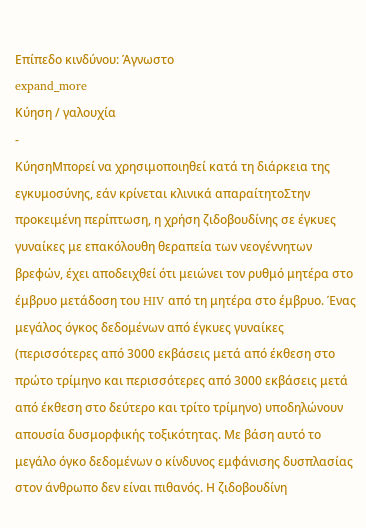Επίπεδο κινδύνου: Άγνωστο
expand_more
Κύηση / γαλουχία
-
ΚύησηΜπορεί να χρησιμοποιηθεί κατά τη διάρκεια της εγκυμοσύνης, εάν κρίνεται κλινικά απαραίτητοΣτην προκειμένη περίπτωση, η χρήση ζιδοβουδίνης σε έγκυες γυναίκες με επακόλουθη θεραπεία των νεογέννητων βρεφών, έχει αποδειχθεί ότι μειώνει τον ρυθμό μητέρα στο έμβρυο μετάδοση του HIV από τη μητέρα στο έμβρυο. Ένας μεγάλος όγκος δεδομένων από έγκυες γυναίκες (περισσότερες από 3000 εκβάσεις μετά από έκθεση στο πρώτο τρίμηνο και περισσότερες από 3000 εκβάσεις μετά από έκθεση στο δεύτερο και τρίτο τρίμηνο) υποδηλώνουν απουσία δυσμορφικής τοξικότητας. Με βάση αυτό το μεγάλο όγκο δεδομένων ο κίνδυνος εμφάνισης δυσπλασίας στον άνθρωπο δεν είναι πιθανός. Η ζιδοβουδίνη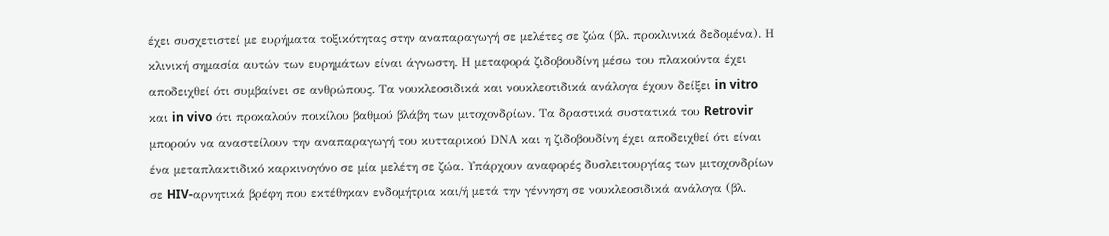έχει συσχετιστεί με ευρήματα τοξικότητας στην αναπαραγωγή σε μελέτες σε ζώα (βλ. προκλινικά δεδομένα). Η κλινική σημασία αυτών των ευρημάτων είναι άγνωστη. Η μεταφορά ζιδοβουδίνη μέσω του πλακούντα έχει αποδειχθεί ότι συμβαίνει σε ανθρώπους. Τα νουκλεοσιδικά και νουκλεοτιδικά ανάλογα έχουν δείξει in vitro και in vivo ότι προκαλούν ποικίλου βαθμού βλάβη των μιτοχονδρίων. Τα δραστικά συστατικά του Retrovir μπορούν να αναστείλουν την αναπαραγωγή του κυτταρικού DΝΑ και η ζιδοβουδίνη έχει αποδειχθεί ότι είναι ένα μεταπλακτιδικό καρκινογόνο σε μία μελέτη σε ζώα. Υπάρχουν αναφορές δυσλειτουργίας των μιτοχονδρίων σε HIV-αρνητικά βρέφη που εκτέθηκαν ενδομήτρια και/ή μετά την γέννηση σε νουκλεοσιδικά ανάλογα (βλ.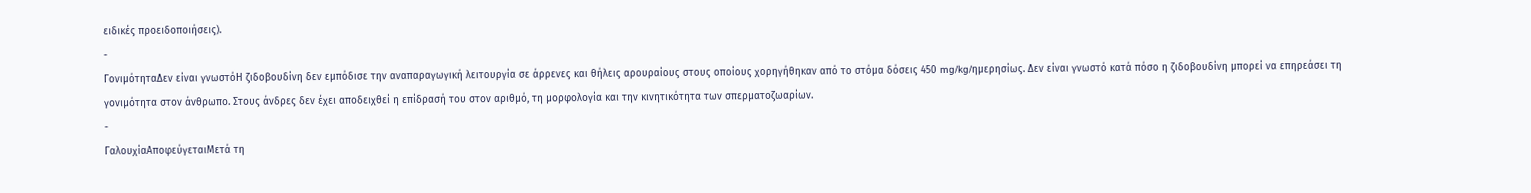ειδικές προειδοποιήσεις).
-
ΓονιμότηταΔεν είναι γνωστόΗ ζιδοβουδίνη δεν εμπόδισε την αναπαραγωγική λειτουργία σε άρρενες και θήλεις αρουραίους στους οποίους χορηγήθηκαν από το στόμα δόσεις 450 mg/kg/ημερησίως. Δεν είναι γνωστό κατά πόσο η ζιδοβουδίνη μπορεί να επηρεάσει τη γονιμότητα στον άνθρωπο. Στους άνδρες δεν έχει αποδειχθεί η επίδρασή του στον αριθμό, τη μορφολογία και την κινητικότητα των σπερματοζωαρίων.
-
ΓαλουχίαΑποφεύγεταιΜετά τη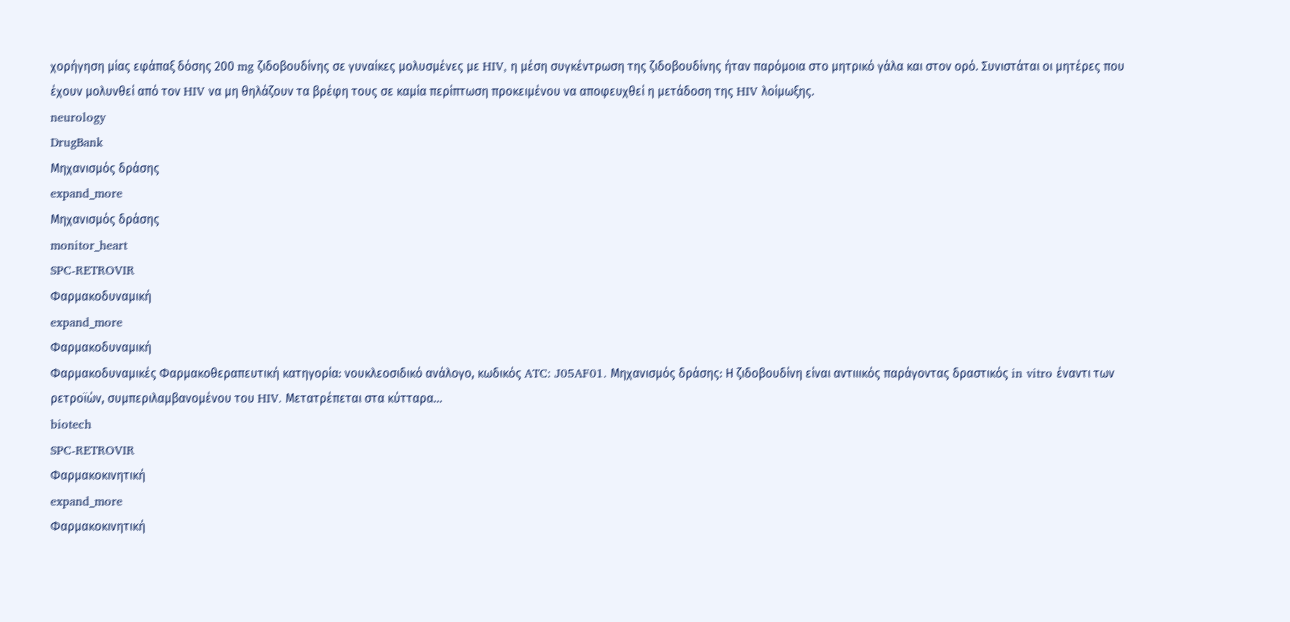χορήγηση μίας εφάπαξ δόσης 200 mg ζιδοβουδίνης σε γυναίκες μολυσμένες με HIV, η μέση συγκέντρωση της ζιδοβουδίνης ήταν παρόμοια στο μητρικό γάλα και στον ορό. Συνιστάται οι μητέρες που έχουν μολυνθεί από τον HIV να μη θηλάζουν τα βρέφη τους σε καμία περίπτωση προκειμένου να αποφευχθεί η μετάδοση της HIV λοίμωξης.
neurology
DrugBank
Μηχανισμός δράσης
expand_more
Μηχανισμός δράσης
monitor_heart
SPC-RETROVIR
Φαρμακοδυναμική
expand_more
Φαρμακοδυναμική
Φαρμακοδυναμικές Φαρμακοθεραπευτική κατηγορία: νουκλεοσιδικό ανάλογο, κωδικός ATC: J05AF01. Μηχανισμός δράσης: Η ζιδοβουδίνη είναι αντιιικός παράγοντας δραστικός in vitro έναντι των ρετροϊών, συμπεριλαμβανομένου του HIV. Μετατρέπεται στα κύτταρα…
biotech
SPC-RETROVIR
Φαρμακοκινητική
expand_more
Φαρμακοκινητική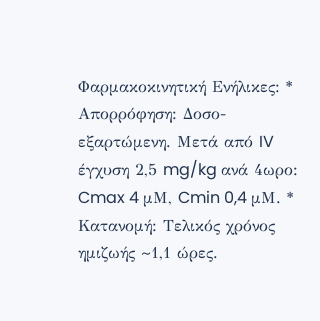Φαρμακοκινητική Ενήλικες: * Απορρόφηση: Δοσο-εξαρτώμενη. Μετά από IV έγχυση 2,5 mg/kg ανά 4ωρο: Cmax 4 μΜ, Cmin 0,4 μΜ. * Κατανομή: Τελικός χρόνος ημιζωής ~1,1 ώρες.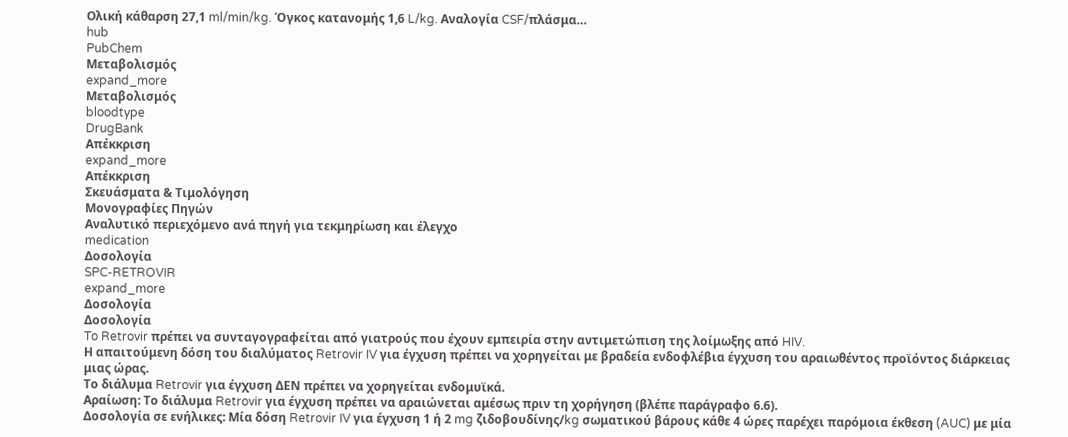Ολική κάθαρση 27,1 ml/min/kg. Όγκος κατανομής 1,6 L/kg. Αναλογία CSF/πλάσμα…
hub
PubChem
Μεταβολισμός
expand_more
Μεταβολισμός
bloodtype
DrugBank
Απέκκριση
expand_more
Απέκκριση
Σκευάσματα & Τιμολόγηση
Μονογραφίες Πηγών
Αναλυτικό περιεχόμενο ανά πηγή για τεκμηρίωση και έλεγχο
medication
Δοσολογία
SPC-RETROVIR
expand_more
Δοσολογία
Δοσολογία
To Retrovir πρέπει να συνταγογραφείται από γιατρούς που έχουν εμπειρία στην αντιμετώπιση της λοίμωξης από HIV.
Η απαιτούμενη δόση του διαλύματος Retrovir IV για έγχυση πρέπει να χορηγείται με βραδεία ενδοφλέβια έγχυση του αραιωθέντος προϊόντος διάρκειας μιας ώρας.
Το διάλυμα Retrovir για έγχυση ΔΕΝ πρέπει να χορηγείται ενδομυϊκά.
Αραίωση: Το διάλυμα Retrovir για έγχυση πρέπει να αραιώνεται αμέσως πριν τη χορήγηση (βλέπε παράγραφο 6.6).
Δοσολογία σε ενήλικες: Μία δόση Retrovir IV για έγχυση 1 ή 2 mg ζιδοβουδίνης/kg σωματικού βάρους κάθε 4 ώρες παρέχει παρόμοια έκθεση (AUC) με μία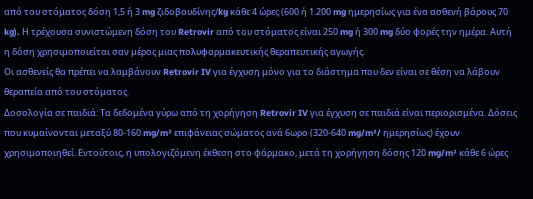από του στόματος δόση 1,5 ή 3 mg ζιδοβουδίνης/kg κάθε 4 ώρες (600 ή 1.200 mg ημερησίως για ένα ασθενή βάρους 70 kg). Η τρέχουσα συνιστώμενη δόση του Retrovir από του στόματος είναι 250 mg ή 300 mg δύο φορές την ημέρα. Αυτή η δόση χρησιμοποιείται σαν μέρος μιας πολυφαρμακευτικής θεραπευτικής αγωγής.
Οι ασθενείς θα πρέπει να λαμβάνουν Retrovir IV για έγχυση μόνο για το διάστημα που δεν είναι σε θέση να λάβουν θεραπεία από του στόματος.
Δοσολογία σε παιδιά: Τα δεδομένα γύρω από τη χορήγηση Retrovir IV για έγχυση σε παιδιά είναι περιορισμένα. Δόσεις που κυμαίνονται μεταξύ 80-160 mg/m² επιφάνειας σώματος ανά 6ωρο (320-640 mg/m²/ ημερησίως) έχουν χρησιμοποιηθεί. Εντούτοις, η υπολογιζόμενη έκθεση στο φάρμακο, μετά τη χορήγηση δόσης 120 mg/m² κάθε 6 ώρες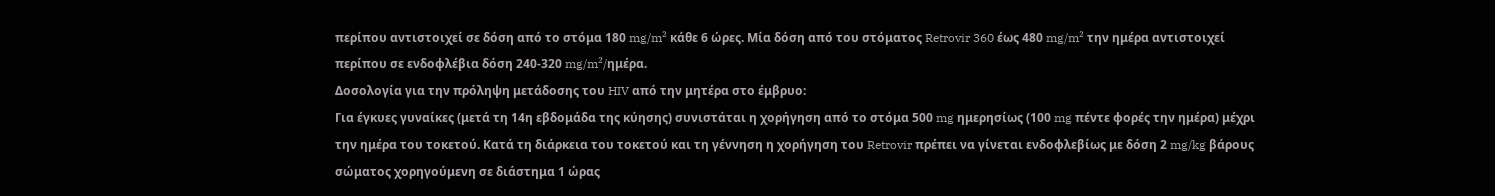περίπου αντιστοιχεί σε δόση από το στόμα 180 mg/m² κάθε 6 ώρες. Μία δόση από του στόματος Retrovir 360 έως 480 mg/m² την ημέρα αντιστοιχεί περίπου σε ενδοφλέβια δόση 240-320 mg/m²/ημέρα.
Δοσολογία για την πρόληψη μετάδοσης του HIV από την μητέρα στο έμβρυο:
Για έγκυες γυναίκες (μετά τη 14η εβδομάδα της κύησης) συνιστάται η χορήγηση από το στόμα 500 mg ημερησίως (100 mg πέντε φορές την ημέρα) μέχρι την ημέρα του τοκετού. Κατά τη διάρκεια του τοκετού και τη γέννηση η χορήγηση του Retrovir πρέπει να γίνεται ενδοφλεβίως με δόση 2 mg/kg βάρους σώματος χορηγούμενη σε διάστημα 1 ώρας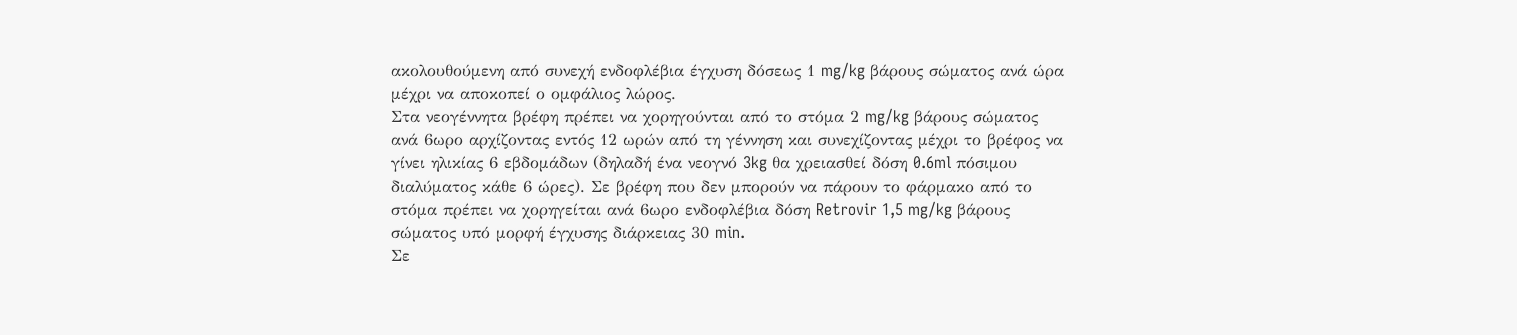ακολουθούμενη από συνεχή ενδοφλέβια έγχυση δόσεως 1 mg/kg βάρους σώματος ανά ώρα μέχρι να αποκοπεί ο ομφάλιος λώρος.
Στα νεογέννητα βρέφη πρέπει να χορηγούνται από το στόμα 2 mg/kg βάρους σώματος ανά 6ωρο αρχίζοντας εντός 12 ωρών από τη γέννηση και συνεχίζοντας μέχρι το βρέφος να γίνει ηλικίας 6 εβδομάδων (δηλαδή ένα νεογνό 3kg θα χρειασθεί δόση 0.6ml πόσιμου διαλύματος κάθε 6 ώρες). Σε βρέφη που δεν μπορούν να πάρουν το φάρμακο από το στόμα πρέπει να χορηγείται ανά 6ωρο ενδοφλέβια δόση Retrovir 1,5 mg/kg βάρους σώματος υπό μορφή έγχυσης διάρκειας 30 min.
Σε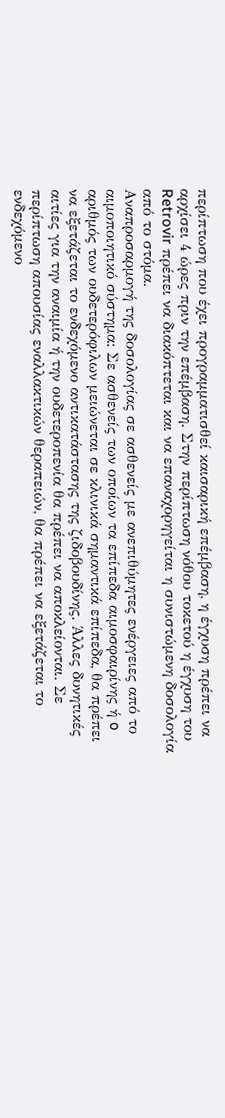περίπτωση που έχει προγραμματισθεί καισαρική επέμβαση, η έγχυση πρέπει να αρχίσει 4 ώρες πριν την επέμβαση. Στην περίπτωση νόθου τοκετού η έγχυση του Retrovir πρέπει να διακόπτεται και να επαναχορηγείται η συνιστώμενη δοσολογία από το στόμα.
Αναπροσαρμογή της δοσολογίας σε ασθενείς με ανεπιθύμητες ενέργειες από το αιμοποιητικό σύστημα: Σε ασθενείς των οποίων τα επίπεδα αιμοσφαιρίνης ή o αριθμός των ουδετερόφιλων μειώνεται σε κλινικά σημαντικά επίπεδα, θα πρέπει να εξετάζεται το ενδεχόμενο αντικατάστασης της ζιδοβουδίνης. Άλλες δυνητικές αιτίες για την αναιμία ή την ουδετεροπενία θα πρέπει να αποκλείονται. Σε περίπτωση απουσίας εναλλακτικών θεραπειών, θα πρέπει να εξετάζεται το ενδεχόμενο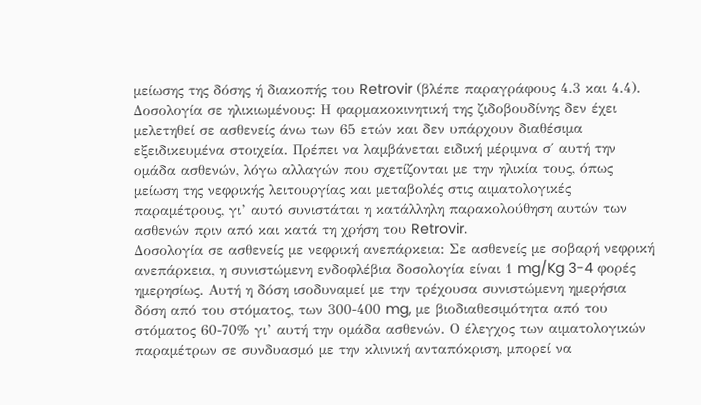μείωσης της δόσης ή διακοπής του Retrovir (βλέπε παραγράφους 4.3 και 4.4).
Δοσολογία σε ηλικιωμένους: Η φαρμακοκινητική της ζιδοβουδίνης δεν έχει μελετηθεί σε ασθενείς άνω των 65 ετών και δεν υπάρχουν διαθέσιμα εξειδικευμένα στοιχεία. Πρέπει να λαμβάνεται ειδική μέριμνα σ΄ αυτή την ομάδα ασθενών, λόγω αλλαγών που σχετίζονται με την ηλικία τους, όπως μείωση της νεφρικής λειτουργίας και μεταβολές στις αιματολογικές παραμέτρους, γι’ αυτό συνιστάται η κατάλληλη παρακολούθηση αυτών των ασθενών πριν από και κατά τη χρήση του Retrovir.
Δοσολογία σε ασθενείς με νεφρική ανεπάρκεια: Σε ασθενείς με σοβαρή νεφρική ανεπάρκεια, η συνιστώμενη ενδοφλέβια δοσολογία είναι 1 mg/Kg 3-4 φορές ημερησίως. Αυτή η δόση ισοδυναμεί με την τρέχουσα συνιστώμενη ημερήσια δόση από του στόματος, των 300-400 mg, με βιοδιαθεσιμότητα από του στόματος 60-70% γι’ αυτή την ομάδα ασθενών. Ο έλεγχος των αιματολογικών παραμέτρων σε συνδυασμό με την κλινική ανταπόκριση, μπορεί να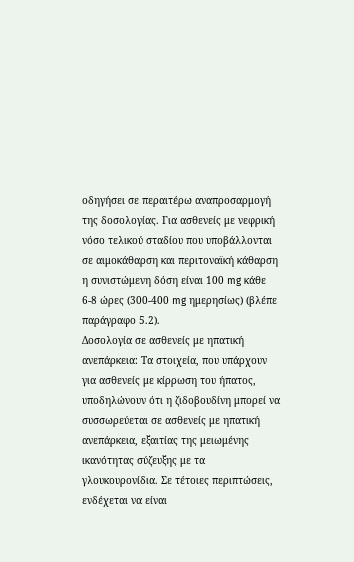οδηγήσει σε περαιτέρω αναπροσαρμογή της δοσολογίας. Για ασθενείς με νεφρική νόσο τελικού σταδίου που υποβάλλονται σε αιμοκάθαρση και περιτοναϊκή κάθαρση η συνιστώμενη δόση είναι 100 mg κάθε 6-8 ώρες (300-400 mg ημερησίως) (βλέπε παράγραφο 5.2).
Δοσολογία σε ασθενείς με ηπατική ανεπάρκεια: Τα στοιχεία, που υπάρχουν για ασθενείς με κίρρωση του ήπατος, υποδηλώνουν ότι η ζιδοβουδίνη μπορεί να συσσωρεύεται σε ασθενείς με ηπατική ανεπάρκεια, εξαιτίας της μειωμένης ικανότητας σύζευξης με τα γλουκουρονίδια. Σε τέτοιες περιπτώσεις, ενδέχεται να είναι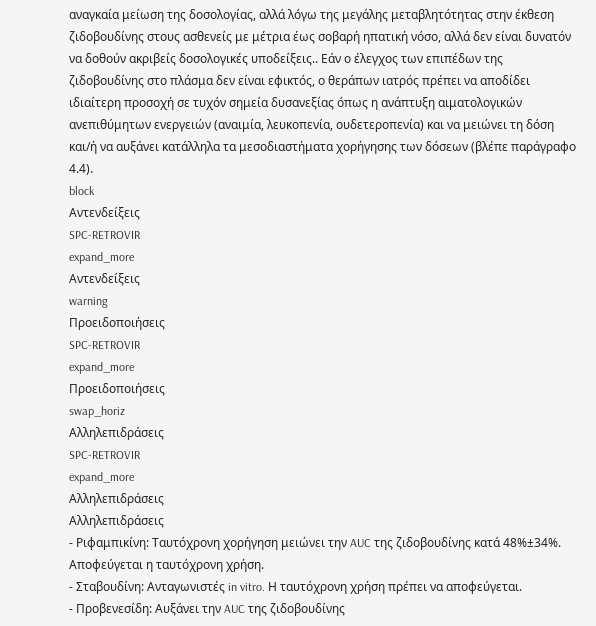αναγκαία μείωση της δοσολογίας, αλλά λόγω της μεγάλης μεταβλητότητας στην έκθεση ζιδοβουδίνης στους ασθενείς με μέτρια έως σοβαρή ηπατική νόσο, αλλά δεν είναι δυνατόν να δοθούν ακριβείς δοσολογικές υποδείξεις.. Εάν ο έλεγχος των επιπέδων της ζιδοβουδίνης στο πλάσμα δεν είναι εφικτός, ο θεράπων ιατρός πρέπει να αποδίδει ιδιαίτερη προσοχή σε τυχόν σημεία δυσανεξίας όπως η ανάπτυξη αιματολογικών ανεπιθύμητων ενεργειών (αναιμία, λευκοπενία, ουδετεροπενία) και να μειώνει τη δόση και/ή να αυξάνει κατάλληλα τα μεσοδιαστήματα χορήγησης των δόσεων (βλέπε παράγραφο 4.4).
block
Αντενδείξεις
SPC-RETROVIR
expand_more
Αντενδείξεις
warning
Προειδοποιήσεις
SPC-RETROVIR
expand_more
Προειδοποιήσεις
swap_horiz
Αλληλεπιδράσεις
SPC-RETROVIR
expand_more
Αλληλεπιδράσεις
Αλληλεπιδράσεις
- Ριφαμπικίνη: Ταυτόχρονη χορήγηση μειώνει την AUC της ζιδοβουδίνης κατά 48%±34%. Αποφεύγεται η ταυτόχρονη χρήση.
- Σταβουδίνη: Ανταγωνιστές in vitro. Η ταυτόχρονη χρήση πρέπει να αποφεύγεται.
- Προβενεσίδη: Αυξάνει την AUC της ζιδοβουδίνης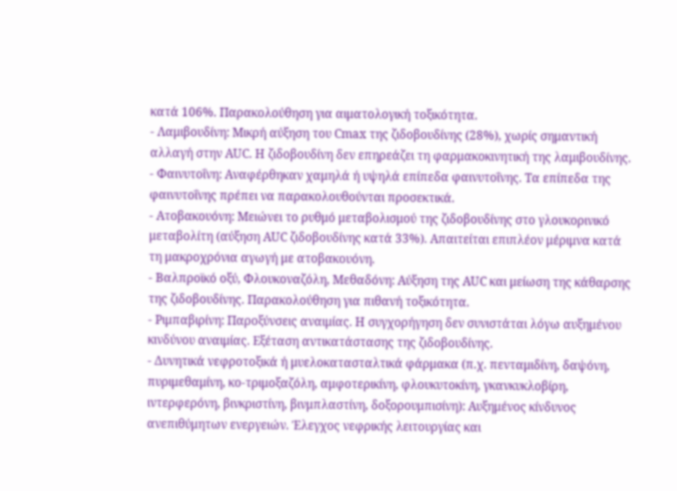κατά 106%. Παρακολούθηση για αιματολογική τοξικότητα.
- Λαμιβουδίνη: Μικρή αύξηση του Cmax της ζιδοβουδίνης (28%), χωρίς σημαντική αλλαγή στην AUC. Η ζιδοβουδίνη δεν επηρεάζει τη φαρμακοκινητική της λαμιβουδίνης.
- Φαινυτοΐνη: Αναφέρθηκαν χαμηλά ή υψηλά επίπεδα φαινυτοΐνης. Τα επίπεδα της φαινυτοΐνης πρέπει να παρακολουθούνται προσεκτικά.
- Ατοβακουόνη: Μειώνει το ρυθμό μεταβολισμού της ζιδοβουδίνης στο γλουκορινικό μεταβολίτη (αύξηση AUC ζιδοβουδίνης κατά 33%). Απαιτείται επιπλέον μέριμνα κατά τη μακροχρόνια αγωγή με ατοβακουόνη.
- Βαλπροϊκό οξύ, Φλουκοναζόλη, Μεθαδόνη: Αύξηση της AUC και μείωση της κάθαρσης της ζιδοβουδίνης. Παρακολούθηση για πιθανή τοξικότητα.
- Ριμπαβιρίνη: Παροξύνσεις αναιμίας. Η συγχορήγηση δεν συνιστάται λόγω αυξημένου κινδύνου αναιμίας. Εξέταση αντικατάστασης της ζιδοβουδίνης.
- Δυνητικά νεφροτοξικά ή μυελοκατασταλτικά φάρμακα (π.χ. πενταμιδίνη, δαψόνη, πυριμεθαμίνη, κο-τριμοξαζόλη, αμφοτερικίνη, φλουκυτοκίνη, γκανκυκλοβίρη, ιντερφερόνη, βινκριστίνη, βινμπλαστίνη, δοξορουμπισίνη): Αυξημένος κίνδυνος ανεπιθύμητων ενεργειών. Έλεγχος νεφρικής λειτουργίας και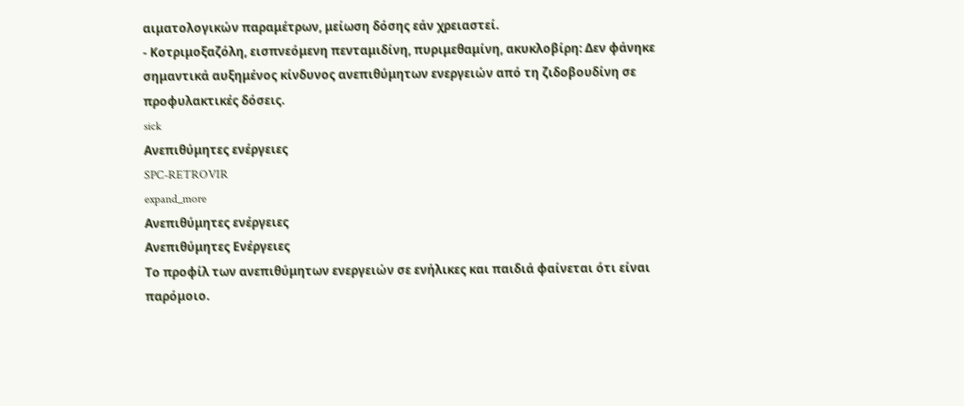αιματολογικών παραμέτρων, μείωση δόσης εάν χρειαστεί.
- Κοτριμοξαζόλη, εισπνεόμενη πενταμιδίνη, πυριμεθαμίνη, ακυκλοβίρη: Δεν φάνηκε σημαντικά αυξημένος κίνδυνος ανεπιθύμητων ενεργειών από τη ζιδοβουδίνη σε προφυλακτικές δόσεις.
sick
Ανεπιθύμητες ενέργειες
SPC-RETROVIR
expand_more
Ανεπιθύμητες ενέργειες
Ανεπιθύμητες Ενέργειες
Το προφίλ των ανεπιθύμητων ενεργειών σε ενήλικες και παιδιά φαίνεται ότι είναι παρόμοιο.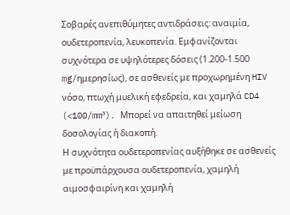Σοβαρές ανεπιθύμητες αντιδράσεις: αναιμία, ουδετεροπενία, λευκοπενία. Εμφανίζονται συχνότερα σε υψηλότερες δόσεις (1.200-1.500 mg/ημερησίως), σε ασθενείς με προχωρημένη HIV νόσο, πτωχή μυελική εφεδρεία, και χαμηλά CD4 (<100/mm³). Μπορεί να απαιτηθεί μείωση δοσολογίας ή διακοπή.
Η συχνότητα ουδετεροπενίας αυξήθηκε σε ασθενείς με προϋπάρχουσα ουδετεροπενία, χαμηλή αιμοσφαιρίνη και χαμηλή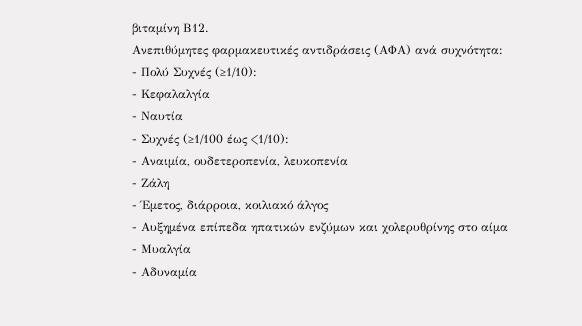βιταμίνη Β12.
Ανεπιθύμητες φαρμακευτικές αντιδράσεις (ΑΦΑ) ανά συχνότητα:
- Πολύ Συχνές (≥1/10):
- Κεφαλαλγία
- Ναυτία
- Συχνές (≥1/100 έως <1/10):
- Αναιμία, ουδετεροπενία, λευκοπενία
- Ζάλη
- Έμετος, διάρροια, κοιλιακό άλγος
- Αυξημένα επίπεδα ηπατικών ενζύμων και χολερυθρίνης στο αίμα
- Μυαλγία
- Αδυναμία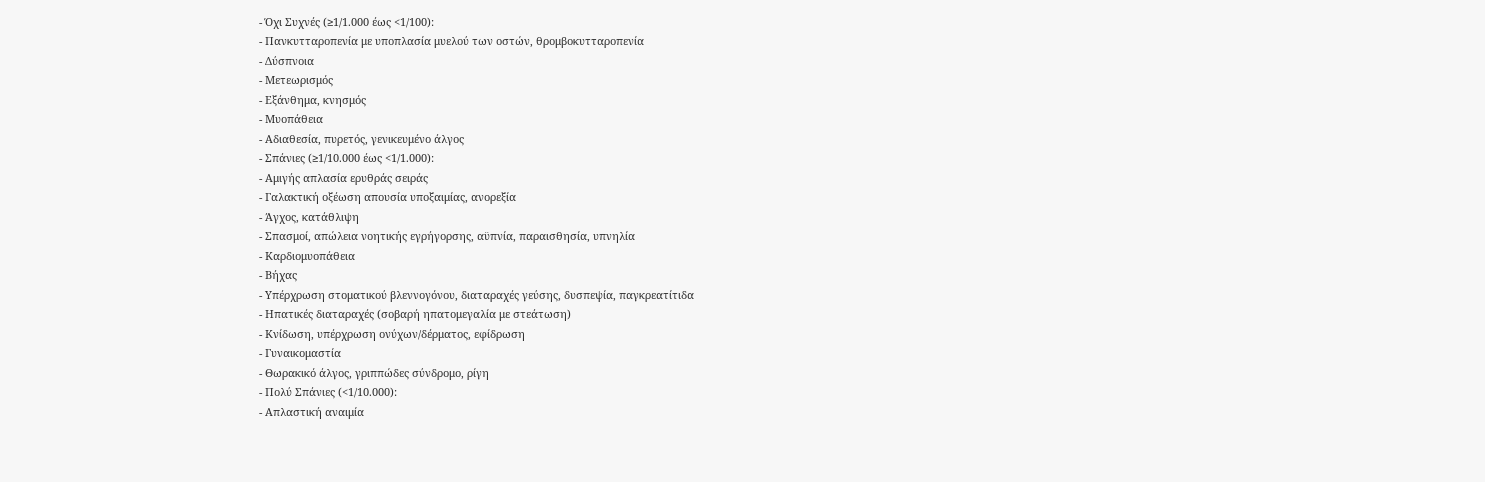- Όχι Συχνές (≥1/1.000 έως <1/100):
- Πανκυτταροπενία με υποπλασία μυελού των οστών, θρομβοκυτταροπενία
- Δύσπνοια
- Μετεωρισμός
- Εξάνθημα, κνησμός
- Μυοπάθεια
- Αδιαθεσία, πυρετός, γενικευμένο άλγος
- Σπάνιες (≥1/10.000 έως <1/1.000):
- Αμιγής απλασία ερυθράς σειράς
- Γαλακτική οξέωση απουσία υποξαιμίας, ανορεξία
- Άγχος, κατάθλιψη
- Σπασμοί, απώλεια νοητικής εγρήγορσης, αϋπνία, παραισθησία, υπνηλία
- Καρδιομυοπάθεια
- Βήχας
- Υπέρχρωση στοματικού βλεννογόνου, διαταραχές γεύσης, δυσπεψία, παγκρεατίτιδα
- Ηπατικές διαταραχές (σοβαρή ηπατομεγαλία με στεάτωση)
- Κνίδωση, υπέρχρωση ονύχων/δέρματος, εφίδρωση
- Γυναικομαστία
- Θωρακικό άλγος, γριππώδες σύνδρομο, ρίγη
- Πολύ Σπάνιες (<1/10.000):
- Απλαστική αναιμία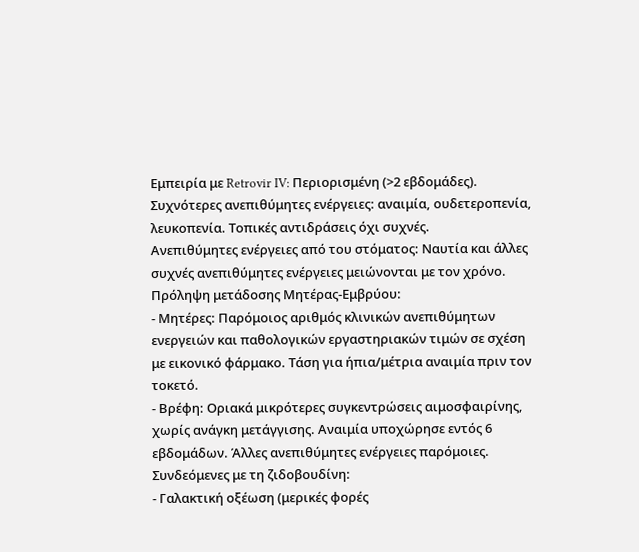Εμπειρία με Retrovir IV: Περιορισμένη (>2 εβδομάδες). Συχνότερες ανεπιθύμητες ενέργειες: αναιμία, ουδετεροπενία, λευκοπενία. Τοπικές αντιδράσεις όχι συχνές.
Ανεπιθύμητες ενέργειες από του στόματος: Ναυτία και άλλες συχνές ανεπιθύμητες ενέργειες μειώνονται με τον χρόνο.
Πρόληψη μετάδοσης Μητέρας-Εμβρύου:
- Μητέρες: Παρόμοιος αριθμός κλινικών ανεπιθύμητων ενεργειών και παθολογικών εργαστηριακών τιμών σε σχέση με εικονικό φάρμακο. Τάση για ήπια/μέτρια αναιμία πριν τον τοκετό.
- Βρέφη: Οριακά μικρότερες συγκεντρώσεις αιμοσφαιρίνης, χωρίς ανάγκη μετάγγισης. Αναιμία υποχώρησε εντός 6 εβδομάδων. Άλλες ανεπιθύμητες ενέργειες παρόμοιες.
Συνδεόμενες με τη ζιδοβουδίνη:
- Γαλακτική οξέωση (μερικές φορές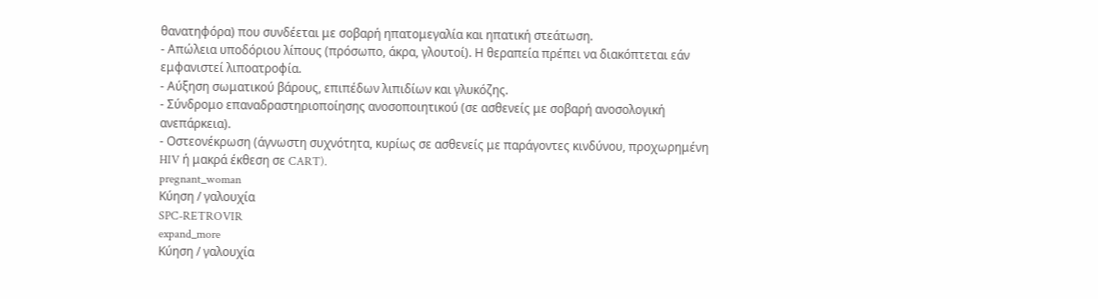θανατηφόρα) που συνδέεται με σοβαρή ηπατομεγαλία και ηπατική στεάτωση.
- Απώλεια υποδόριου λίπους (πρόσωπο, άκρα, γλουτοί). Η θεραπεία πρέπει να διακόπτεται εάν εμφανιστεί λιποατροφία.
- Αύξηση σωματικού βάρους, επιπέδων λιπιδίων και γλυκόζης.
- Σύνδρομο επαναδραστηριοποίησης ανοσοποιητικού (σε ασθενείς με σοβαρή ανοσολογική ανεπάρκεια).
- Οστεονέκρωση (άγνωστη συχνότητα, κυρίως σε ασθενείς με παράγοντες κινδύνου, προχωρημένη HIV ή μακρά έκθεση σε CART).
pregnant_woman
Κύηση / γαλουχία
SPC-RETROVIR
expand_more
Κύηση / γαλουχία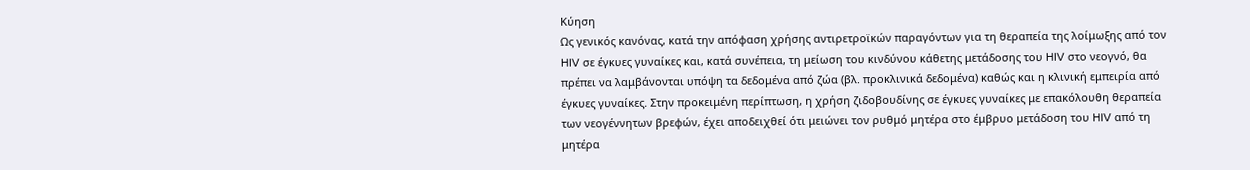Κύηση
Ως γενικός κανόνας, κατά την απόφαση χρήσης αντιρετροϊκών παραγόντων για τη θεραπεία της λοίμωξης από τον HIV σε έγκυες γυναίκες και, κατά συνέπεια, τη μείωση του κινδύνου κάθετης μετάδοσης του HIV στο νεογνό, θα πρέπει να λαμβάνονται υπόψη τα δεδομένα από ζώα (βλ. προκλινικά δεδομένα) καθώς και η κλινική εμπειρία από έγκυες γυναίκες. Στην προκειμένη περίπτωση, η χρήση ζιδοβουδίνης σε έγκυες γυναίκες με επακόλουθη θεραπεία των νεογέννητων βρεφών, έχει αποδειχθεί ότι μειώνει τον ρυθμό μητέρα στο έμβρυο μετάδοση του HIV από τη μητέρα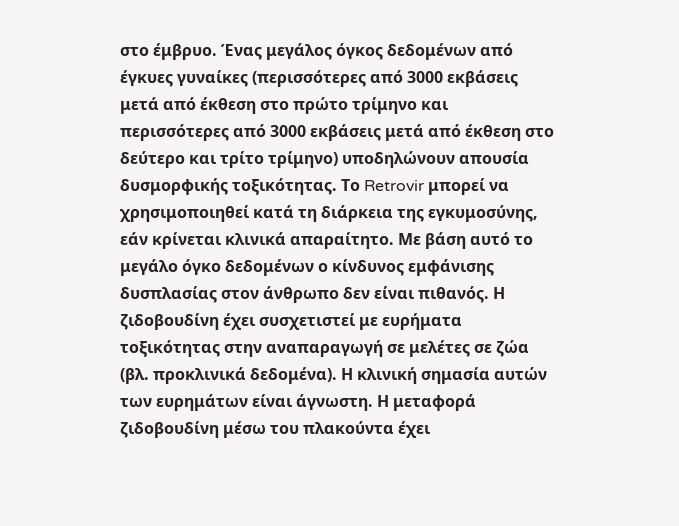στο έμβρυο. Ένας μεγάλος όγκος δεδομένων από έγκυες γυναίκες (περισσότερες από 3000 εκβάσεις μετά από έκθεση στο πρώτο τρίμηνο και περισσότερες από 3000 εκβάσεις μετά από έκθεση στο δεύτερο και τρίτο τρίμηνο) υποδηλώνουν απουσία δυσμορφικής τοξικότητας. Το Retrovir μπορεί να χρησιμοποιηθεί κατά τη διάρκεια της εγκυμοσύνης, εάν κρίνεται κλινικά απαραίτητο. Με βάση αυτό το μεγάλο όγκο δεδομένων ο κίνδυνος εμφάνισης δυσπλασίας στον άνθρωπο δεν είναι πιθανός. Η ζιδοβουδίνη έχει συσχετιστεί με ευρήματα τοξικότητας στην αναπαραγωγή σε μελέτες σε ζώα (βλ. προκλινικά δεδομένα). Η κλινική σημασία αυτών των ευρημάτων είναι άγνωστη. Η μεταφορά ζιδοβουδίνη μέσω του πλακούντα έχει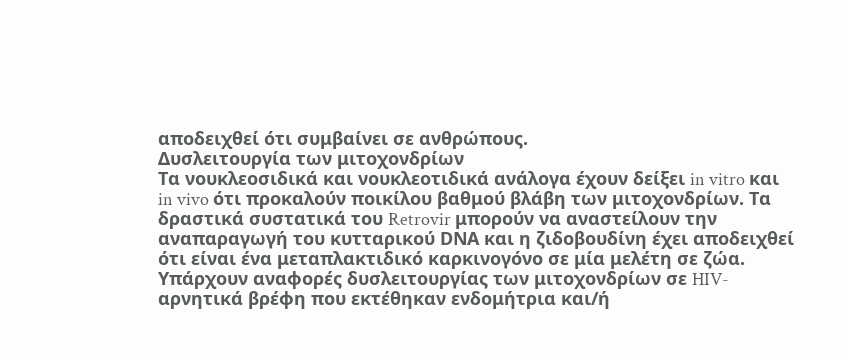αποδειχθεί ότι συμβαίνει σε ανθρώπους.
Δυσλειτουργία των μιτοχονδρίων
Τα νουκλεοσιδικά και νουκλεοτιδικά ανάλογα έχουν δείξει in vitro και in vivo ότι προκαλούν ποικίλου βαθμού βλάβη των μιτοχονδρίων. Τα δραστικά συστατικά του Retrovir μπορούν να αναστείλουν την αναπαραγωγή του κυτταρικού DΝΑ και η ζιδοβουδίνη έχει αποδειχθεί ότι είναι ένα μεταπλακτιδικό καρκινογόνο σε μία μελέτη σε ζώα. Υπάρχουν αναφορές δυσλειτουργίας των μιτοχονδρίων σε HIV-αρνητικά βρέφη που εκτέθηκαν ενδομήτρια και/ή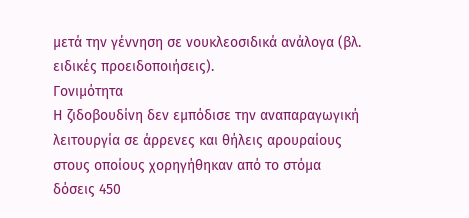μετά την γέννηση σε νουκλεοσιδικά ανάλογα (βλ. ειδικές προειδοποιήσεις).
Γονιμότητα
Η ζιδοβουδίνη δεν εμπόδισε την αναπαραγωγική λειτουργία σε άρρενες και θήλεις αρουραίους στους οποίους χορηγήθηκαν από το στόμα δόσεις 450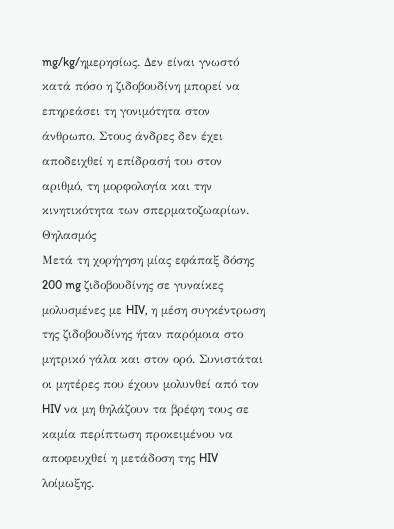mg/kg/ημερησίως. Δεν είναι γνωστό κατά πόσο η ζιδοβουδίνη μπορεί να επηρεάσει τη γονιμότητα στον άνθρωπο. Στους άνδρες δεν έχει αποδειχθεί η επίδρασή του στον αριθμό, τη μορφολογία και την κινητικότητα των σπερματοζωαρίων.
Θηλασμός
Μετά τη χορήγηση μίας εφάπαξ δόσης 200 mg ζιδοβουδίνης σε γυναίκες μολυσμένες με HIV, η μέση συγκέντρωση της ζιδοβουδίνης ήταν παρόμοια στο μητρικό γάλα και στον ορό. Συνιστάται οι μητέρες που έχουν μολυνθεί από τον HIV να μη θηλάζουν τα βρέφη τους σε καμία περίπτωση προκειμένου να αποφευχθεί η μετάδοση της HIV λοίμωξης.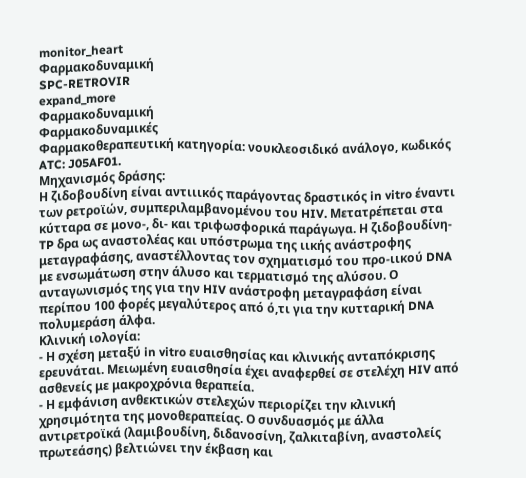monitor_heart
Φαρμακοδυναμική
SPC-RETROVIR
expand_more
Φαρμακοδυναμική
Φαρμακοδυναμικές
Φαρμακοθεραπευτική κατηγορία: νουκλεοσιδικό ανάλογο, κωδικός ATC: J05AF01.
Μηχανισμός δράσης:
Η ζιδοβουδίνη είναι αντιιικός παράγοντας δραστικός in vitro έναντι των ρετροϊών, συμπεριλαμβανομένου του HIV. Μετατρέπεται στα κύτταρα σε μονο-, δι- και τριφωσφορικά παράγωγα. Η ζιδοβουδίνη-TP δρα ως αναστολέας και υπόστρωμα της ιικής ανάστροφης μεταγραφάσης, αναστέλλοντας τον σχηματισμό του προ-ιικού DNA με ενσωμάτωση στην άλυσο και τερματισμό της αλύσου. Ο ανταγωνισμός της για την HIV ανάστροφη μεταγραφάση είναι περίπου 100 φορές μεγαλύτερος από ό,τι για την κυτταρική DNA πολυμεράση άλφα.
Κλινική ιολογία:
- Η σχέση μεταξύ in vitro ευαισθησίας και κλινικής ανταπόκρισης ερευνάται. Μειωμένη ευαισθησία έχει αναφερθεί σε στελέχη HIV από ασθενείς με μακροχρόνια θεραπεία.
- Η εμφάνιση ανθεκτικών στελεχών περιορίζει την κλινική χρησιμότητα της μονοθεραπείας. Ο συνδυασμός με άλλα αντιρετροϊκά (λαμιβουδίνη, διδανοσίνη, ζαλκιταβίνη, αναστολείς πρωτεάσης) βελτιώνει την έκβαση και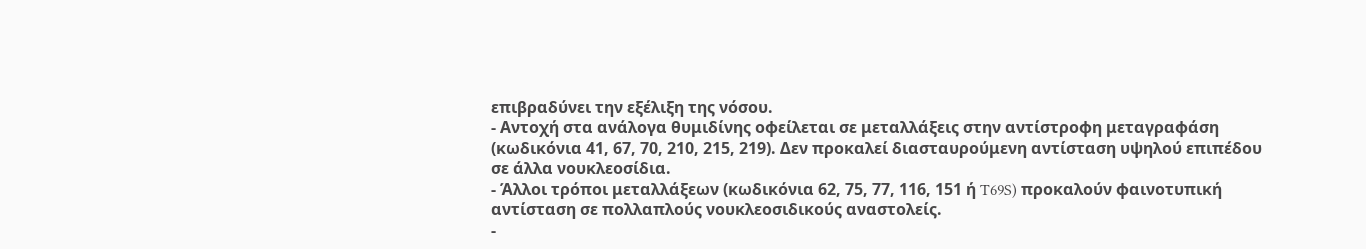επιβραδύνει την εξέλιξη της νόσου.
- Αντοχή στα ανάλογα θυμιδίνης οφείλεται σε μεταλλάξεις στην αντίστροφη μεταγραφάση (κωδικόνια 41, 67, 70, 210, 215, 219). Δεν προκαλεί διασταυρούμενη αντίσταση υψηλού επιπέδου σε άλλα νουκλεοσίδια.
- Άλλοι τρόποι μεταλλάξεων (κωδικόνια 62, 75, 77, 116, 151 ή T69S) προκαλούν φαινοτυπική αντίσταση σε πολλαπλούς νουκλεοσιδικούς αναστολείς.
-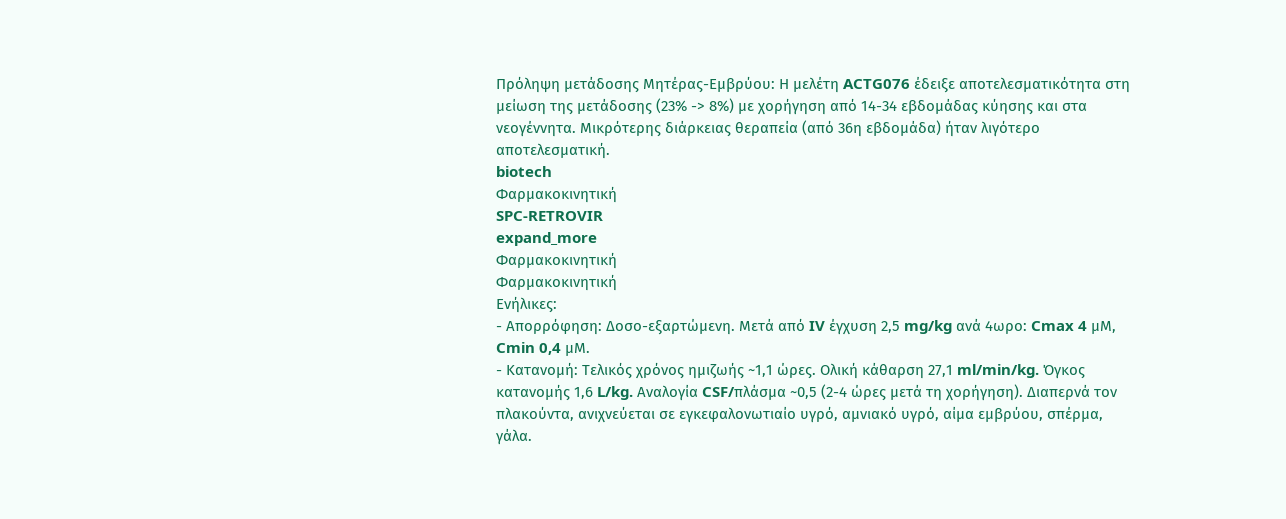Πρόληψη μετάδοσης Μητέρας-Εμβρύου: Η μελέτη ACTG076 έδειξε αποτελεσματικότητα στη μείωση της μετάδοσης (23% -> 8%) με χορήγηση από 14-34 εβδομάδας κύησης και στα νεογέννητα. Μικρότερης διάρκειας θεραπεία (από 36η εβδομάδα) ήταν λιγότερο αποτελεσματική.
biotech
Φαρμακοκινητική
SPC-RETROVIR
expand_more
Φαρμακοκινητική
Φαρμακοκινητική
Ενήλικες:
- Απορρόφηση: Δοσο-εξαρτώμενη. Μετά από IV έγχυση 2,5 mg/kg ανά 4ωρο: Cmax 4 μΜ, Cmin 0,4 μΜ.
- Κατανομή: Τελικός χρόνος ημιζωής ~1,1 ώρες. Ολική κάθαρση 27,1 ml/min/kg. Όγκος κατανομής 1,6 L/kg. Αναλογία CSF/πλάσμα ~0,5 (2-4 ώρες μετά τη χορήγηση). Διαπερνά τον πλακούντα, ανιχνεύεται σε εγκεφαλονωτιαίο υγρό, αμνιακό υγρό, αίμα εμβρύου, σπέρμα, γάλα.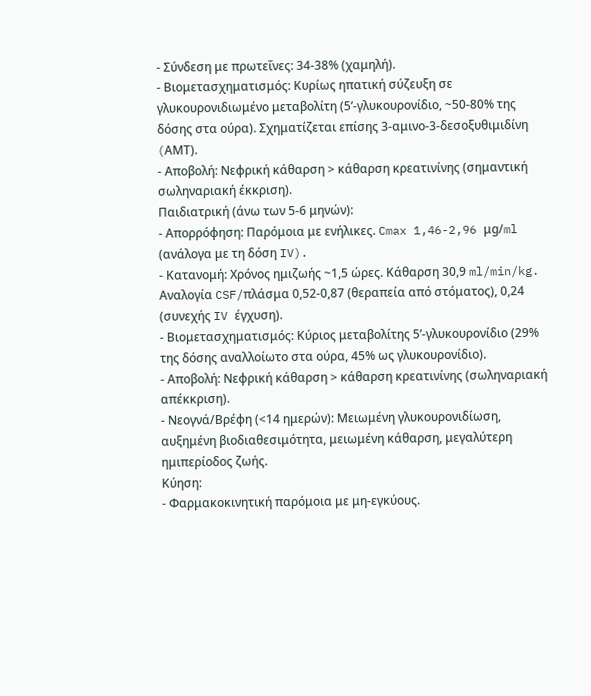- Σύνδεση με πρωτεΐνες: 34-38% (χαμηλή).
- Βιομετασχηματισμός: Κυρίως ηπατική σύζευξη σε γλυκουρονιδιωμένο μεταβολίτη (5’-γλυκουρονίδιο, ~50-80% της δόσης στα ούρα). Σχηματίζεται επίσης 3-αμινο-3-δεσοξυθιμιδίνη (AMΤ).
- Αποβολή: Νεφρική κάθαρση > κάθαρση κρεατινίνης (σημαντική σωληναριακή έκκριση).
Παιδιατρική (άνω των 5-6 μηνών):
- Απορρόφηση: Παρόμοια με ενήλικες. Cmax 1,46-2,96 μg/ml (ανάλογα με τη δόση IV).
- Κατανομή: Χρόνος ημιζωής ~1,5 ώρες. Κάθαρση 30,9 ml/min/kg. Αναλογία CSF/πλάσμα 0,52-0,87 (θεραπεία από στόματος), 0,24 (συνεχής IV έγχυση).
- Βιομετασχηματισμός: Κύριος μεταβολίτης 5’-γλυκουρονίδιο (29% της δόσης αναλλοίωτο στα ούρα, 45% ως γλυκουρονίδιο).
- Αποβολή: Νεφρική κάθαρση > κάθαρση κρεατινίνης (σωληναριακή απέκκριση).
- Νεογνά/Βρέφη (<14 ημερών): Μειωμένη γλυκουρονιδίωση, αυξημένη βιοδιαθεσιμότητα, μειωμένη κάθαρση, μεγαλύτερη ημιπερίοδος ζωής.
Κύηση:
- Φαρμακοκινητική παρόμοια με μη-εγκύους.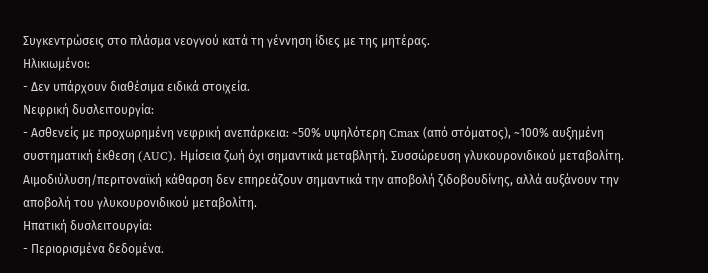Συγκεντρώσεις στο πλάσμα νεογνού κατά τη γέννηση ίδιες με της μητέρας.
Ηλικιωμένοι:
- Δεν υπάρχουν διαθέσιμα ειδικά στοιχεία.
Νεφρική δυσλειτουργία:
- Ασθενείς με προχωρημένη νεφρική ανεπάρκεια: ~50% υψηλότερη Cmax (από στόματος), ~100% αυξημένη συστηματική έκθεση (AUC). Ημίσεια ζωή όχι σημαντικά μεταβλητή. Συσσώρευση γλυκουρονιδικού μεταβολίτη. Αιμοδιύλυση/περιτοναϊκή κάθαρση δεν επηρεάζουν σημαντικά την αποβολή ζιδοβουδίνης, αλλά αυξάνουν την αποβολή του γλυκουρονιδικού μεταβολίτη.
Ηπατική δυσλειτουργία:
- Περιορισμένα δεδομένα.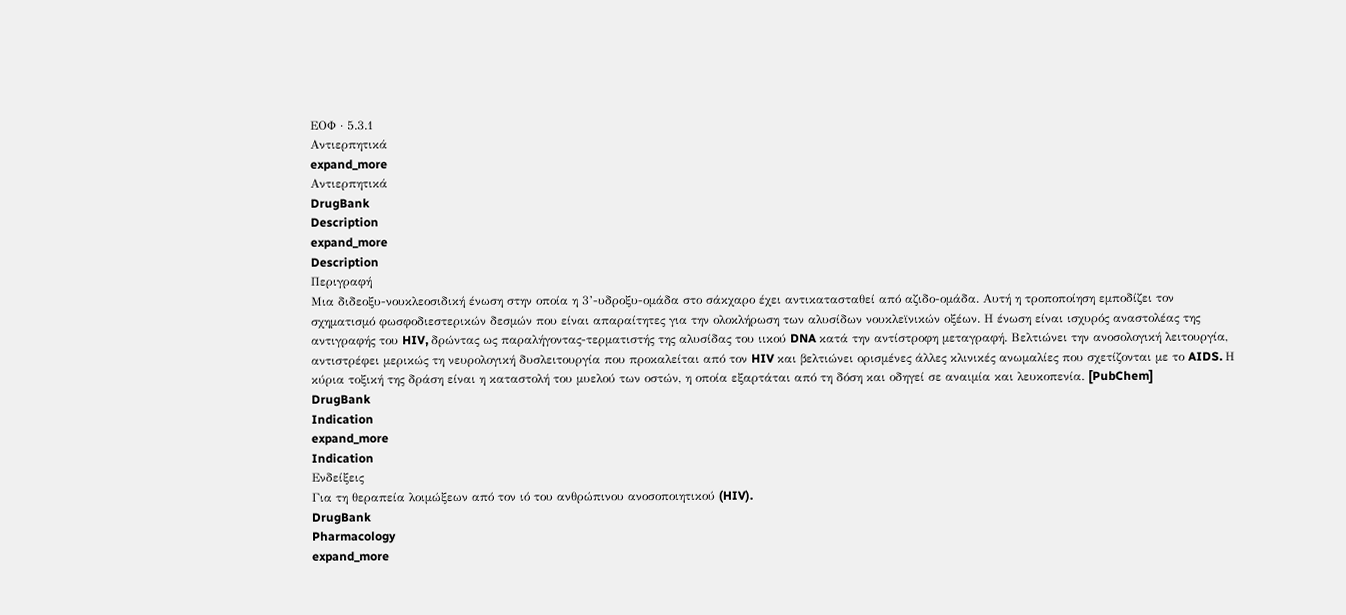ΕΟΦ · 5.3.1
Aντιερπητικά
expand_more
Aντιερπητικά
DrugBank
Description
expand_more
Description
Περιγραφή
Μια διδεοξυ-νουκλεοσιδική ένωση στην οποία η 3’-υδροξυ-ομάδα στο σάκχαρο έχει αντικατασταθεί από αζιδο-ομάδα. Αυτή η τροποποίηση εμποδίζει τον σχηματισμό φωσφοδιεστερικών δεσμών που είναι απαραίτητες για την ολοκλήρωση των αλυσίδων νουκλεϊνικών οξέων. Η ένωση είναι ισχυρός αναστολέας της αντιγραφής του HIV, δρώντας ως παραλήγοντας-τερματιστής της αλυσίδας του ιικού DNA κατά την αντίστροφη μεταγραφή. Βελτιώνει την ανοσολογική λειτουργία, αντιστρέφει μερικώς τη νευρολογική δυσλειτουργία που προκαλείται από τον HIV και βελτιώνει ορισμένες άλλες κλινικές ανωμαλίες που σχετίζονται με το AIDS. Η κύρια τοξική της δράση είναι η καταστολή του μυελού των οστών, η οποία εξαρτάται από τη δόση και οδηγεί σε αναιμία και λευκοπενία. [PubChem]
DrugBank
Indication
expand_more
Indication
Ενδείξεις
Για τη θεραπεία λοιμώξεων από τον ιό του ανθρώπινου ανοσοποιητικού (HIV).
DrugBank
Pharmacology
expand_more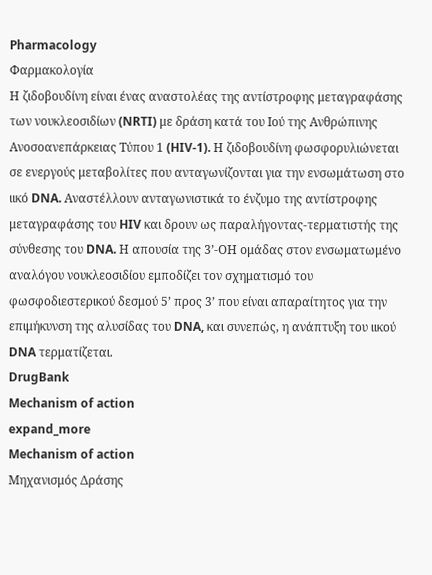Pharmacology
Φαρμακολογία
Η ζιδοβουδίνη είναι ένας αναστολέας της αντίστροφης μεταγραφάσης των νουκλεοσιδίων (NRTI) με δράση κατά του Ιού της Ανθρώπινης Ανοσοανεπάρκειας Τύπου 1 (HIV-1). Η ζιδοβουδίνη φωσφορυλιώνεται σε ενεργούς μεταβολίτες που ανταγωνίζονται για την ενσωμάτωση στο ιικό DNA. Αναστέλλουν ανταγωνιστικά το ένζυμο της αντίστροφης μεταγραφάσης του HIV και δρουν ως παραλήγοντας-τερματιστής της σύνθεσης του DNA. Η απουσία της 3’-ΟΗ ομάδας στον ενσωματωμένο αναλόγου νουκλεοσιδίου εμποδίζει τον σχηματισμό του φωσφοδιεστερικού δεσμού 5’ προς 3’ που είναι απαραίτητος για την επιμήκυνση της αλυσίδας του DNA, και συνεπώς, η ανάπτυξη του ιικού DNA τερματίζεται.
DrugBank
Mechanism of action
expand_more
Mechanism of action
Μηχανισμός Δράσης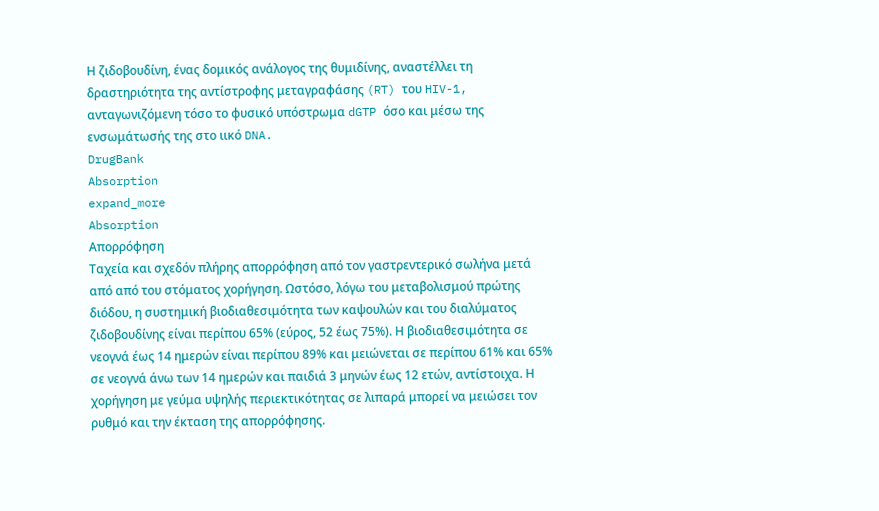Η ζιδοβουδίνη, ένας δομικός ανάλογος της θυμιδίνης, αναστέλλει τη δραστηριότητα της αντίστροφης μεταγραφάσης (RT) του HIV-1, ανταγωνιζόμενη τόσο το φυσικό υπόστρωμα dGTP όσο και μέσω της ενσωμάτωσής της στο ιικό DNA.
DrugBank
Absorption
expand_more
Absorption
Απορρόφηση
Ταχεία και σχεδόν πλήρης απορρόφηση από τον γαστρεντερικό σωλήνα μετά από από του στόματος χορήγηση. Ωστόσο, λόγω του μεταβολισμού πρώτης διόδου, η συστημική βιοδιαθεσιμότητα των καψουλών και του διαλύματος ζιδοβουδίνης είναι περίπου 65% (εύρος, 52 έως 75%). Η βιοδιαθεσιμότητα σε νεογνά έως 14 ημερών είναι περίπου 89% και μειώνεται σε περίπου 61% και 65% σε νεογνά άνω των 14 ημερών και παιδιά 3 μηνών έως 12 ετών, αντίστοιχα. Η χορήγηση με γεύμα υψηλής περιεκτικότητας σε λιπαρά μπορεί να μειώσει τον ρυθμό και την έκταση της απορρόφησης.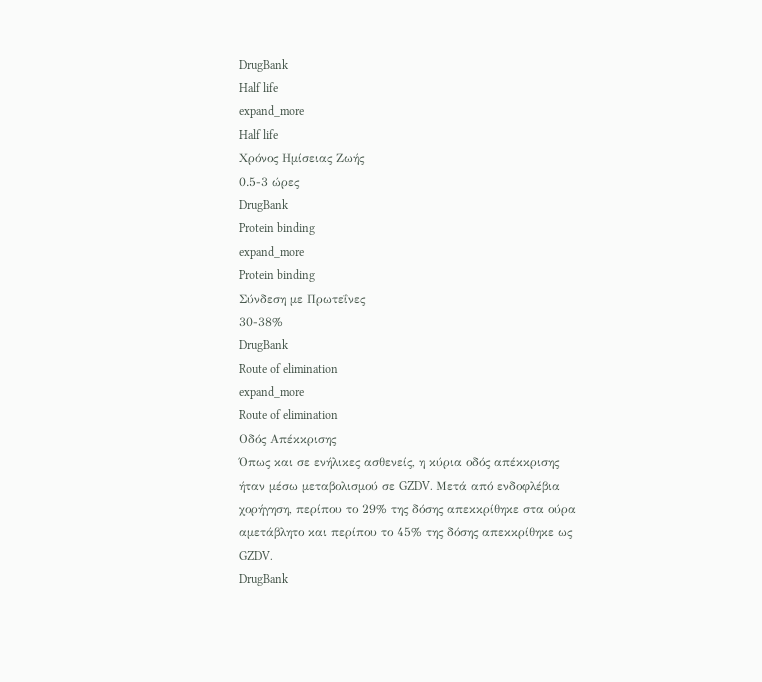DrugBank
Half life
expand_more
Half life
Χρόνος Ημίσειας Ζωής
0.5-3 ώρες
DrugBank
Protein binding
expand_more
Protein binding
Σύνδεση με Πρωτεΐνες
30-38%
DrugBank
Route of elimination
expand_more
Route of elimination
Οδός Απέκκρισης
Όπως και σε ενήλικες ασθενείς, η κύρια οδός απέκκρισης ήταν μέσω μεταβολισμού σε GZDV. Μετά από ενδοφλέβια χορήγηση, περίπου το 29% της δόσης απεκκρίθηκε στα ούρα αμετάβλητο και περίπου το 45% της δόσης απεκκρίθηκε ως GZDV.
DrugBank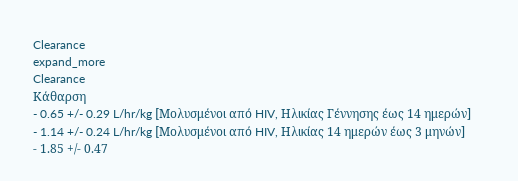Clearance
expand_more
Clearance
Κάθαρση
- 0.65 +/- 0.29 L/hr/kg [Μολυσμένοι από HIV, Ηλικίας Γέννησης έως 14 ημερών]
- 1.14 +/- 0.24 L/hr/kg [Μολυσμένοι από HIV, Ηλικίας 14 ημερών έως 3 μηνών]
- 1.85 +/- 0.47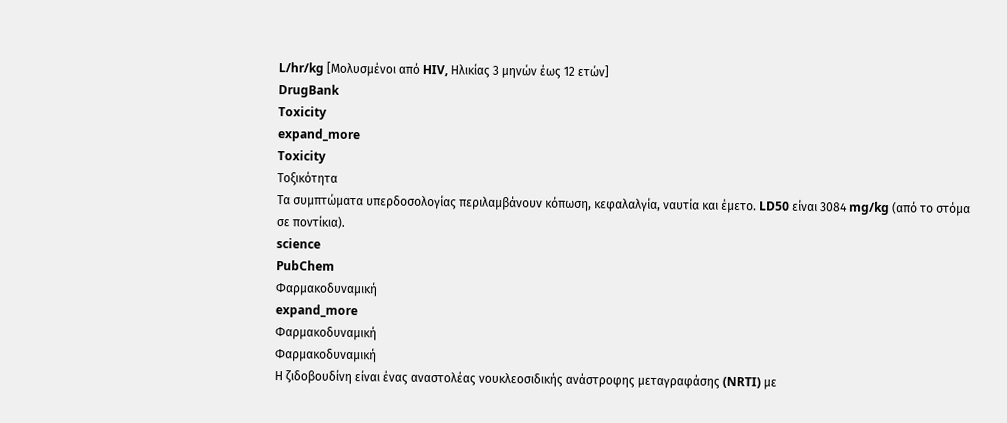L/hr/kg [Μολυσμένοι από HIV, Ηλικίας 3 μηνών έως 12 ετών]
DrugBank
Toxicity
expand_more
Toxicity
Τοξικότητα
Τα συμπτώματα υπερδοσολογίας περιλαμβάνουν κόπωση, κεφαλαλγία, ναυτία και έμετο. LD50 είναι 3084 mg/kg (από το στόμα σε ποντίκια).
science
PubChem
Φαρμακοδυναμική
expand_more
Φαρμακοδυναμική
Φαρμακοδυναμική
Η ζιδοβουδίνη είναι ένας αναστολέας νουκλεοσιδικής ανάστροφης μεταγραφάσης (NRTI) με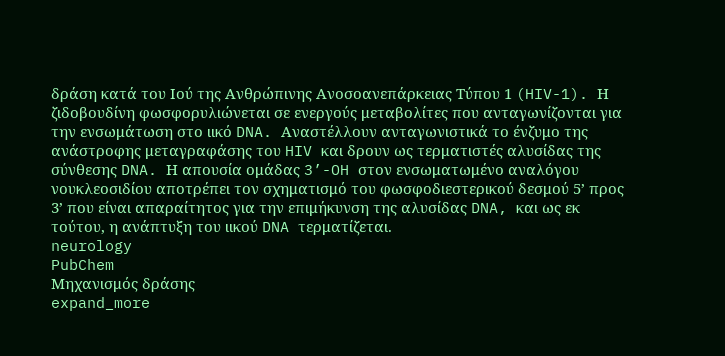δράση κατά του Ιού της Ανθρώπινης Ανοσοανεπάρκειας Τύπου 1 (HIV-1). Η ζιδοβουδίνη φωσφορυλιώνεται σε ενεργούς μεταβολίτες που ανταγωνίζονται για την ενσωμάτωση στο ιικό DNA. Αναστέλλουν ανταγωνιστικά το ένζυμο της ανάστροφης μεταγραφάσης του HIV και δρουν ως τερματιστές αλυσίδας της σύνθεσης DNA. Η απουσία ομάδας 3’-OH στον ενσωματωμένο αναλόγου νουκλεοσιδίου αποτρέπει τον σχηματισμό του φωσφοδιεστερικού δεσμού 5’ προς 3’ που είναι απαραίτητος για την επιμήκυνση της αλυσίδας DNA, και ως εκ τούτου, η ανάπτυξη του ιικού DNA τερματίζεται.
neurology
PubChem
Μηχανισμός δράσης
expand_more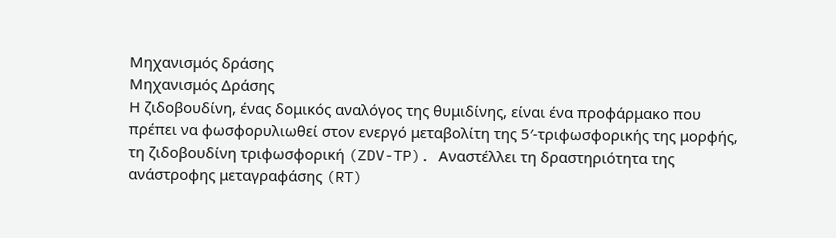Μηχανισμός δράσης
Μηχανισμός Δράσης
Η ζιδοβουδίνη, ένας δομικός αναλόγος της θυμιδίνης, είναι ένα προφάρμακο που πρέπει να φωσφορυλιωθεί στον ενεργό μεταβολίτη της 5′-τριφωσφορικής της μορφής, τη ζιδοβουδίνη τριφωσφορική (ZDV-TP). Αναστέλλει τη δραστηριότητα της ανάστροφης μεταγραφάσης (RT)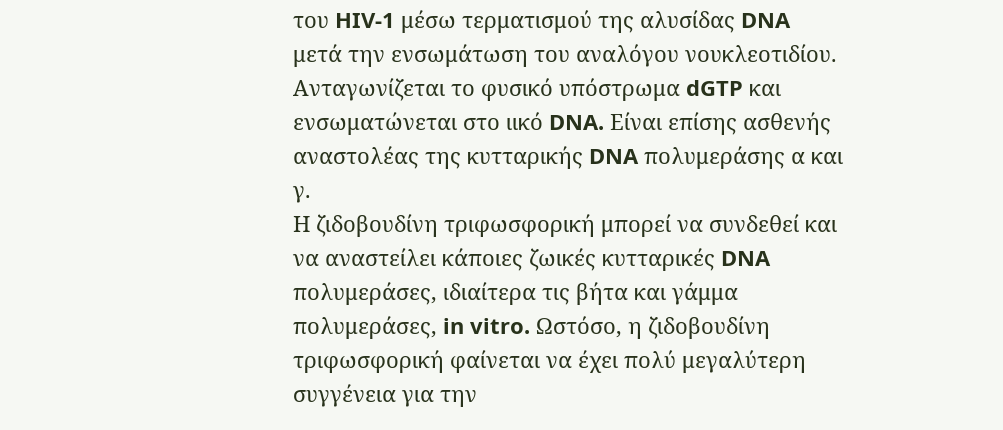του HIV-1 μέσω τερματισμού της αλυσίδας DNA μετά την ενσωμάτωση του αναλόγου νουκλεοτιδίου. Ανταγωνίζεται το φυσικό υπόστρωμα dGTP και ενσωματώνεται στο ιικό DNA. Είναι επίσης ασθενής αναστολέας της κυτταρικής DNA πολυμεράσης α και γ.
Η ζιδοβουδίνη τριφωσφορική μπορεί να συνδεθεί και να αναστείλει κάποιες ζωικές κυτταρικές DNA πολυμεράσες, ιδιαίτερα τις βήτα και γάμμα πολυμεράσες, in vitro. Ωστόσο, η ζιδοβουδίνη τριφωσφορική φαίνεται να έχει πολύ μεγαλύτερη συγγένεια για την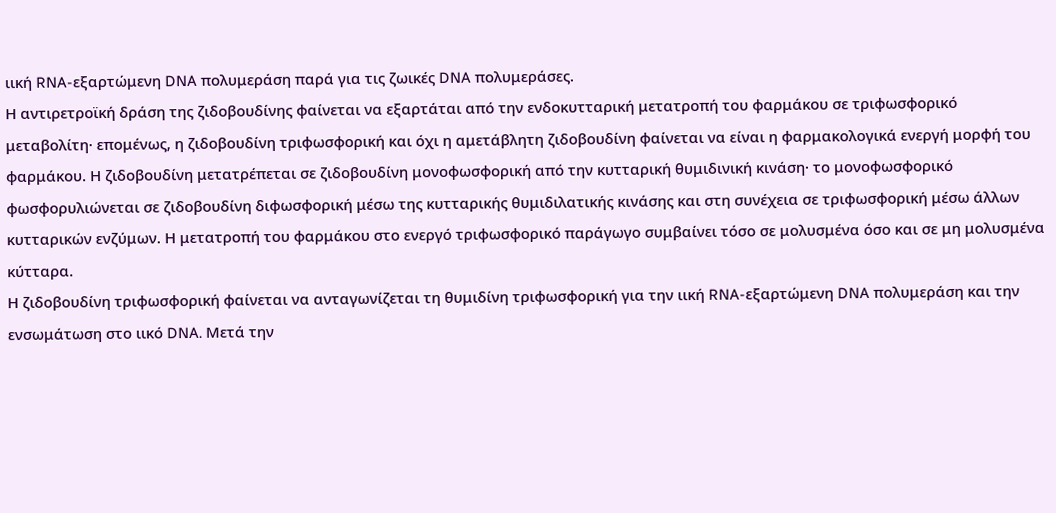ιική RNA-εξαρτώμενη DNA πολυμεράση παρά για τις ζωικές DNA πολυμεράσες.
Η αντιρετροϊκή δράση της ζιδοβουδίνης φαίνεται να εξαρτάται από την ενδοκυτταρική μετατροπή του φαρμάκου σε τριφωσφορικό μεταβολίτη· επομένως, η ζιδοβουδίνη τριφωσφορική και όχι η αμετάβλητη ζιδοβουδίνη φαίνεται να είναι η φαρμακολογικά ενεργή μορφή του φαρμάκου. Η ζιδοβουδίνη μετατρέπεται σε ζιδοβουδίνη μονοφωσφορική από την κυτταρική θυμιδινική κινάση· το μονοφωσφορικό φωσφορυλιώνεται σε ζιδοβουδίνη διφωσφορική μέσω της κυτταρικής θυμιδιλατικής κινάσης και στη συνέχεια σε τριφωσφορική μέσω άλλων κυτταρικών ενζύμων. Η μετατροπή του φαρμάκου στο ενεργό τριφωσφορικό παράγωγο συμβαίνει τόσο σε μολυσμένα όσο και σε μη μολυσμένα κύτταρα.
Η ζιδοβουδίνη τριφωσφορική φαίνεται να ανταγωνίζεται τη θυμιδίνη τριφωσφορική για την ιική RNA-εξαρτώμενη DNA πολυμεράση και την ενσωμάτωση στο ιικό DNA. Μετά την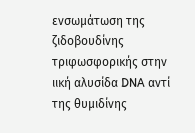ενσωμάτωση της ζιδοβουδίνης τριφωσφορικής στην ιική αλυσίδα DNA αντί της θυμιδίνης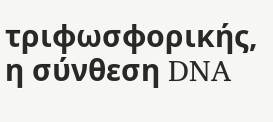τριφωσφορικής, η σύνθεση DNA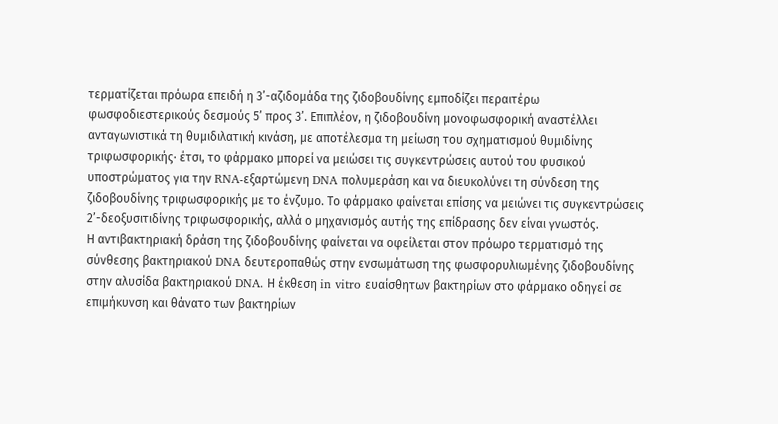τερματίζεται πρόωρα επειδή η 3’-αζιδομάδα της ζιδοβουδίνης εμποδίζει περαιτέρω φωσφοδιεστερικούς δεσμούς 5’ προς 3’. Επιπλέον, η ζιδοβουδίνη μονοφωσφορική αναστέλλει ανταγωνιστικά τη θυμιδιλατική κινάση, με αποτέλεσμα τη μείωση του σχηματισμού θυμιδίνης τριφωσφορικής· έτσι, το φάρμακο μπορεί να μειώσει τις συγκεντρώσεις αυτού του φυσικού υποστρώματος για την RNA-εξαρτώμενη DNA πολυμεράση και να διευκολύνει τη σύνδεση της ζιδοβουδίνης τριφωσφορικής με το ένζυμο. Το φάρμακο φαίνεται επίσης να μειώνει τις συγκεντρώσεις 2’-δεοξυσιτιδίνης τριφωσφορικής, αλλά ο μηχανισμός αυτής της επίδρασης δεν είναι γνωστός.
Η αντιβακτηριακή δράση της ζιδοβουδίνης φαίνεται να οφείλεται στον πρόωρο τερματισμό της σύνθεσης βακτηριακού DNA δευτεροπαθώς στην ενσωμάτωση της φωσφορυλιωμένης ζιδοβουδίνης στην αλυσίδα βακτηριακού DNA. Η έκθεση in vitro ευαίσθητων βακτηρίων στο φάρμακο οδηγεί σε επιμήκυνση και θάνατο των βακτηρίων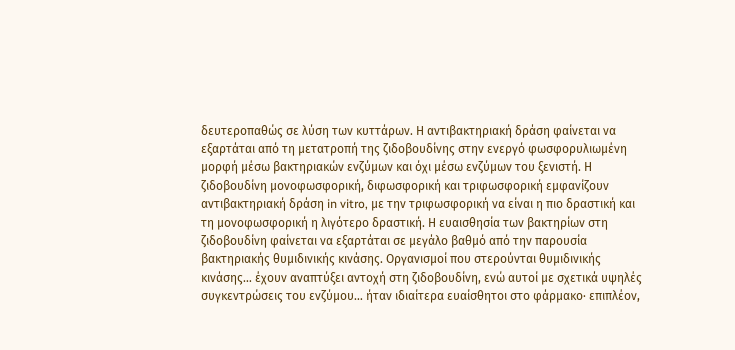δευτεροπαθώς σε λύση των κυττάρων. Η αντιβακτηριακή δράση φαίνεται να εξαρτάται από τη μετατροπή της ζιδοβουδίνης στην ενεργό φωσφορυλιωμένη μορφή μέσω βακτηριακών ενζύμων και όχι μέσω ενζύμων του ξενιστή. Η ζιδοβουδίνη μονοφωσφορική, διφωσφορική και τριφωσφορική εμφανίζουν αντιβακτηριακή δράση in vitro, με την τριφωσφορική να είναι η πιο δραστική και τη μονοφωσφορική η λιγότερο δραστική. Η ευαισθησία των βακτηρίων στη ζιδοβουδίνη φαίνεται να εξαρτάται σε μεγάλο βαθμό από την παρουσία βακτηριακής θυμιδινικής κινάσης. Οργανισμοί που στερούνται θυμιδινικής κινάσης… έχουν αναπτύξει αντοχή στη ζιδοβουδίνη, ενώ αυτοί με σχετικά υψηλές συγκεντρώσεις του ενζύμου… ήταν ιδιαίτερα ευαίσθητοι στο φάρμακο· επιπλέον,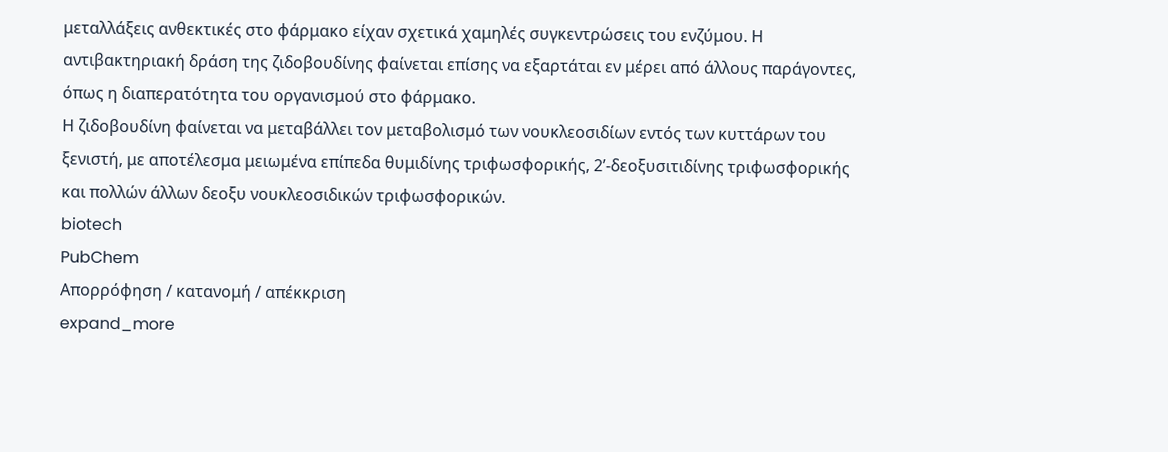μεταλλάξεις ανθεκτικές στο φάρμακο είχαν σχετικά χαμηλές συγκεντρώσεις του ενζύμου. Η αντιβακτηριακή δράση της ζιδοβουδίνης φαίνεται επίσης να εξαρτάται εν μέρει από άλλους παράγοντες, όπως η διαπερατότητα του οργανισμού στο φάρμακο.
Η ζιδοβουδίνη φαίνεται να μεταβάλλει τον μεταβολισμό των νουκλεοσιδίων εντός των κυττάρων του ξενιστή, με αποτέλεσμα μειωμένα επίπεδα θυμιδίνης τριφωσφορικής, 2’-δεοξυσιτιδίνης τριφωσφορικής και πολλών άλλων δεοξυ νουκλεοσιδικών τριφωσφορικών.
biotech
PubChem
Απορρόφηση / κατανομή / απέκκριση
expand_more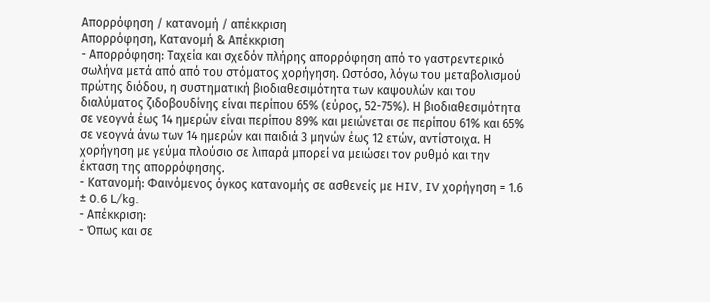Απορρόφηση / κατανομή / απέκκριση
Απορρόφηση, Κατανομή & Απέκκριση
- Απορρόφηση: Ταχεία και σχεδόν πλήρης απορρόφηση από το γαστρεντερικό σωλήνα μετά από από του στόματος χορήγηση. Ωστόσο, λόγω του μεταβολισμού πρώτης διόδου, η συστηματική βιοδιαθεσιμότητα των καψουλών και του διαλύματος ζιδοβουδίνης είναι περίπου 65% (εύρος, 52-75%). Η βιοδιαθεσιμότητα σε νεογνά έως 14 ημερών είναι περίπου 89% και μειώνεται σε περίπου 61% και 65% σε νεογνά άνω των 14 ημερών και παιδιά 3 μηνών έως 12 ετών, αντίστοιχα. Η χορήγηση με γεύμα πλούσιο σε λιπαρά μπορεί να μειώσει τον ρυθμό και την έκταση της απορρόφησης.
- Κατανομή: Φαινόμενος όγκος κατανομής σε ασθενείς με HIV, IV χορήγηση = 1.6 ± 0.6 L/kg.
- Απέκκριση:
- Όπως και σε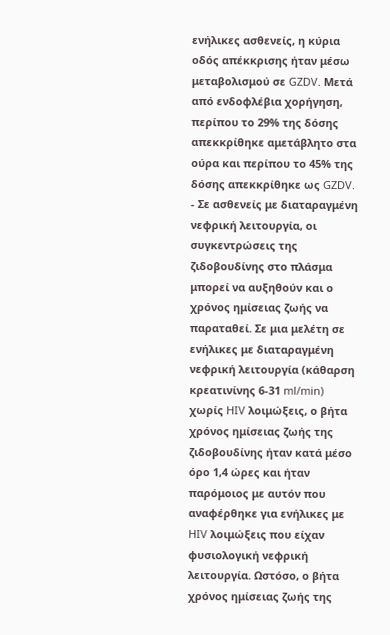ενήλικες ασθενείς, η κύρια οδός απέκκρισης ήταν μέσω μεταβολισμού σε GZDV. Μετά από ενδοφλέβια χορήγηση, περίπου το 29% της δόσης απεκκρίθηκε αμετάβλητο στα ούρα και περίπου το 45% της δόσης απεκκρίθηκε ως GZDV.
- Σε ασθενείς με διαταραγμένη νεφρική λειτουργία, οι συγκεντρώσεις της ζιδοβουδίνης στο πλάσμα μπορεί να αυξηθούν και ο χρόνος ημίσειας ζωής να παραταθεί. Σε μια μελέτη σε ενήλικες με διαταραγμένη νεφρική λειτουργία (κάθαρση κρεατινίνης 6-31 ml/min) χωρίς HIV λοιμώξεις, ο βήτα χρόνος ημίσειας ζωής της ζιδοβουδίνης ήταν κατά μέσο όρο 1,4 ώρες και ήταν παρόμοιος με αυτόν που αναφέρθηκε για ενήλικες με HIV λοιμώξεις που είχαν φυσιολογική νεφρική λειτουργία. Ωστόσο, ο βήτα χρόνος ημίσειας ζωής της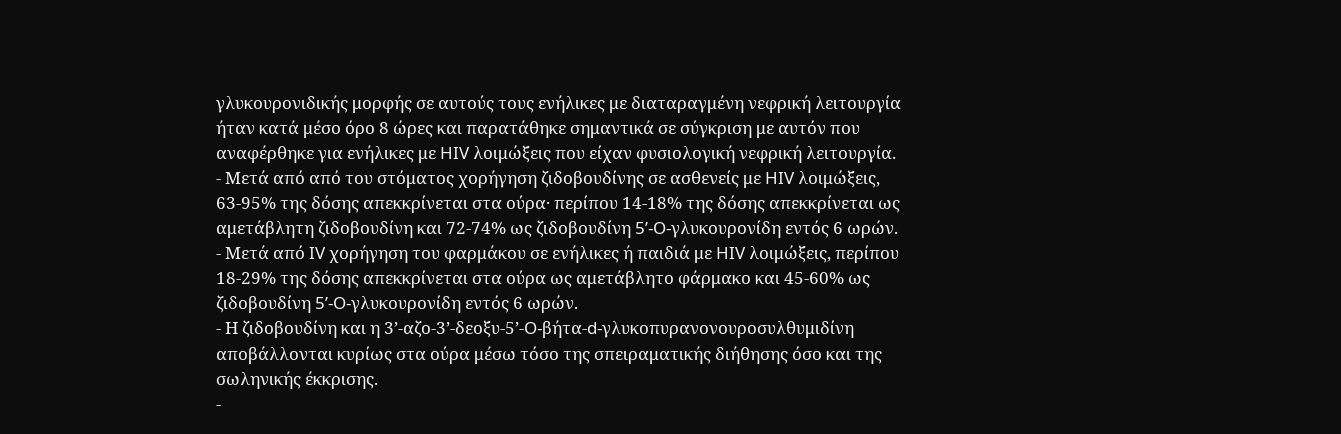γλυκουρονιδικής μορφής σε αυτούς τους ενήλικες με διαταραγμένη νεφρική λειτουργία ήταν κατά μέσο όρο 8 ώρες και παρατάθηκε σημαντικά σε σύγκριση με αυτόν που αναφέρθηκε για ενήλικες με HIV λοιμώξεις που είχαν φυσιολογική νεφρική λειτουργία.
- Μετά από από του στόματος χορήγηση ζιδοβουδίνης σε ασθενείς με HIV λοιμώξεις, 63-95% της δόσης απεκκρίνεται στα ούρα· περίπου 14-18% της δόσης απεκκρίνεται ως αμετάβλητη ζιδοβουδίνη και 72-74% ως ζιδοβουδίνη 5’-O-γλυκουρονίδη εντός 6 ωρών.
- Μετά από IV χορήγηση του φαρμάκου σε ενήλικες ή παιδιά με HIV λοιμώξεις, περίπου 18-29% της δόσης απεκκρίνεται στα ούρα ως αμετάβλητο φάρμακο και 45-60% ως ζιδοβουδίνη 5’-O-γλυκουρονίδη εντός 6 ωρών.
- Η ζιδοβουδίνη και η 3’-αζο-3’-δεοξυ-5’-O-βήτα-d-γλυκοπυρανονουροσυλθυμιδίνη αποβάλλονται κυρίως στα ούρα μέσω τόσο της σπειραματικής διήθησης όσο και της σωληνικής έκκρισης.
-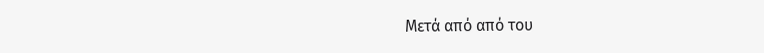Μετά από από του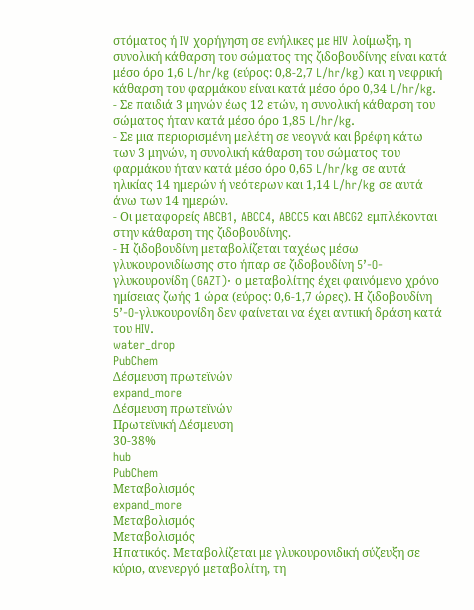στόματος ή IV χορήγηση σε ενήλικες με HIV λοίμωξη, η συνολική κάθαρση του σώματος της ζιδοβουδίνης είναι κατά μέσο όρο 1,6 L/hr/kg (εύρος: 0,8-2,7 L/hr/kg) και η νεφρική κάθαρση του φαρμάκου είναι κατά μέσο όρο 0,34 L/hr/kg.
- Σε παιδιά 3 μηνών έως 12 ετών, η συνολική κάθαρση του σώματος ήταν κατά μέσο όρο 1,85 L/hr/kg.
- Σε μια περιορισμένη μελέτη σε νεογνά και βρέφη κάτω των 3 μηνών, η συνολική κάθαρση του σώματος του φαρμάκου ήταν κατά μέσο όρο 0,65 L/hr/kg σε αυτά ηλικίας 14 ημερών ή νεότερων και 1,14 L/hr/kg σε αυτά άνω των 14 ημερών.
- Οι μεταφορείς ABCB1, ABCC4, ABCC5 και ABCG2 εμπλέκονται στην κάθαρση της ζιδοβουδίνης.
- Η ζιδοβουδίνη μεταβολίζεται ταχέως μέσω γλυκουρονιδίωσης στο ήπαρ σε ζιδοβουδίνη 5’-O-γλυκουρονίδη (GAZT)· ο μεταβολίτης έχει φαινόμενο χρόνο ημίσειας ζωής 1 ώρα (εύρος: 0,6-1,7 ώρες). Η ζιδοβουδίνη 5’-O-γλυκουρονίδη δεν φαίνεται να έχει αντιική δράση κατά του HIV.
water_drop
PubChem
Δέσμευση πρωτεϊνών
expand_more
Δέσμευση πρωτεϊνών
Πρωτεϊνική Δέσμευση
30-38%
hub
PubChem
Μεταβολισμός
expand_more
Μεταβολισμός
Μεταβολισμός
Ηπατικός. Μεταβολίζεται με γλυκουρονιδική σύζευξη σε κύριο, ανενεργό μεταβολίτη, τη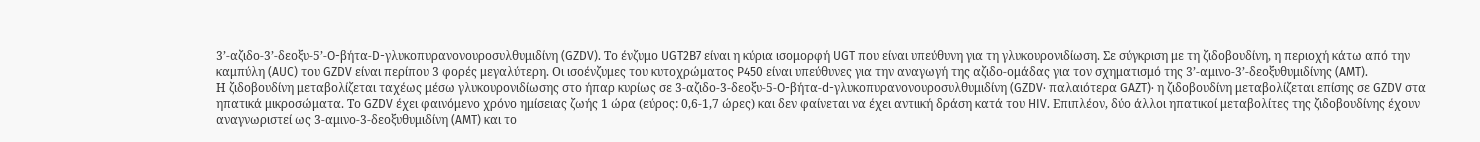3’-αζιδο-3’-δεοξυ-5’-O-βήτα-D-γλυκοπυρανονουροσυλθυμιδίνη (GZDV). Το ένζυμο UGT2B7 είναι η κύρια ισομορφή UGT που είναι υπεύθυνη για τη γλυκουρονιδίωση. Σε σύγκριση με τη ζιδοβουδίνη, η περιοχή κάτω από την καμπύλη (AUC) του GZDV είναι περίπου 3 φορές μεγαλύτερη. Οι ισοένζυμες του κυτοχρώματος P450 είναι υπεύθυνες για την αναγωγή της αζιδο-ομάδας για τον σχηματισμό της 3’-αμινο-3’-δεοξυθυμιδίνης (AMT).
Η ζιδοβουδίνη μεταβολίζεται ταχέως μέσω γλυκουρονιδίωσης στο ήπαρ κυρίως σε 3-αζιδο-3-δεοξυ-5-O-βήτα-d-γλυκοπυρανονουροσυλθυμιδίνη (GZDV· παλαιότερα GAZT)· η ζιδοβουδίνη μεταβολίζεται επίσης σε GZDV στα ηπατικά μικροσώματα. Το GZDV έχει φαινόμενο χρόνο ημίσειας ζωής 1 ώρα (εύρος: 0,6-1,7 ώρες) και δεν φαίνεται να έχει αντιική δράση κατά του HIV. Επιπλέον, δύο άλλοι ηπατικοί μεταβολίτες της ζιδοβουδίνης έχουν αναγνωριστεί ως 3-αμινο-3-δεοξυθυμιδίνη (AMT) και το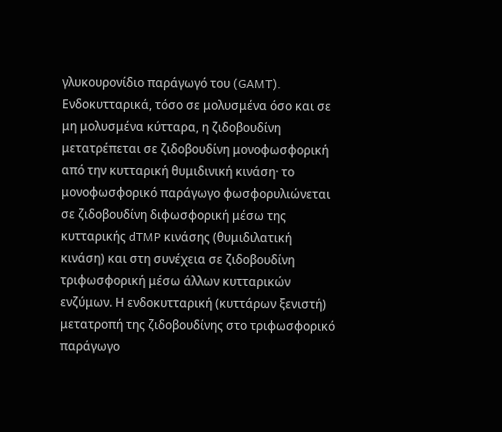γλυκουρονίδιο παράγωγό του (GAMT). Ενδοκυτταρικά, τόσο σε μολυσμένα όσο και σε μη μολυσμένα κύτταρα, η ζιδοβουδίνη μετατρέπεται σε ζιδοβουδίνη μονοφωσφορική από την κυτταρική θυμιδινική κινάση· το μονοφωσφορικό παράγωγο φωσφορυλιώνεται σε ζιδοβουδίνη διφωσφορική μέσω της κυτταρικής dTMP κινάσης (θυμιδιλατική κινάση) και στη συνέχεια σε ζιδοβουδίνη τριφωσφορική μέσω άλλων κυτταρικών ενζύμων. Η ενδοκυτταρική (κυττάρων ξενιστή) μετατροπή της ζιδοβουδίνης στο τριφωσφορικό παράγωγο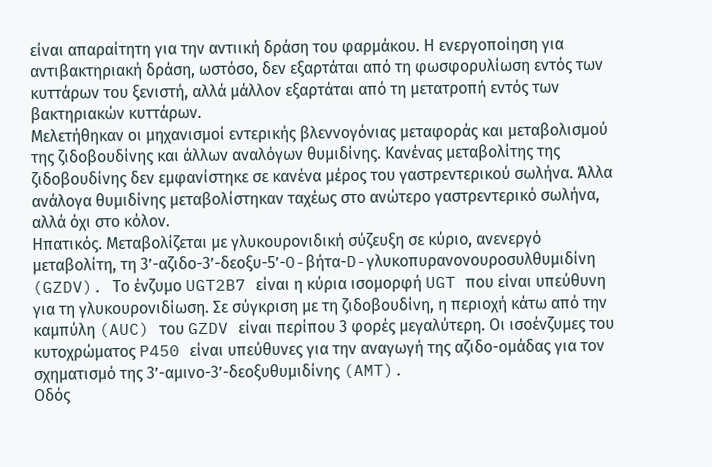είναι απαραίτητη για την αντιική δράση του φαρμάκου. Η ενεργοποίηση για αντιβακτηριακή δράση, ωστόσο, δεν εξαρτάται από τη φωσφορυλίωση εντός των κυττάρων του ξενιστή, αλλά μάλλον εξαρτάται από τη μετατροπή εντός των βακτηριακών κυττάρων.
Μελετήθηκαν οι μηχανισμοί εντερικής βλεννογόνιας μεταφοράς και μεταβολισμού της ζιδοβουδίνης και άλλων αναλόγων θυμιδίνης. Κανένας μεταβολίτης της ζιδοβουδίνης δεν εμφανίστηκε σε κανένα μέρος του γαστρεντερικού σωλήνα. Άλλα ανάλογα θυμιδίνης μεταβολίστηκαν ταχέως στο ανώτερο γαστρεντερικό σωλήνα, αλλά όχι στο κόλον.
Ηπατικός. Μεταβολίζεται με γλυκουρονιδική σύζευξη σε κύριο, ανενεργό μεταβολίτη, τη 3’-αζιδο-3’-δεοξυ-5’-O-βήτα-D-γλυκοπυρανονουροσυλθυμιδίνη (GZDV). Το ένζυμο UGT2B7 είναι η κύρια ισομορφή UGT που είναι υπεύθυνη για τη γλυκουρονιδίωση. Σε σύγκριση με τη ζιδοβουδίνη, η περιοχή κάτω από την καμπύλη (AUC) του GZDV είναι περίπου 3 φορές μεγαλύτερη. Οι ισοένζυμες του κυτοχρώματος P450 είναι υπεύθυνες για την αναγωγή της αζιδο-ομάδας για τον σχηματισμό της 3’-αμινο-3’-δεοξυθυμιδίνης (AMT).
Οδός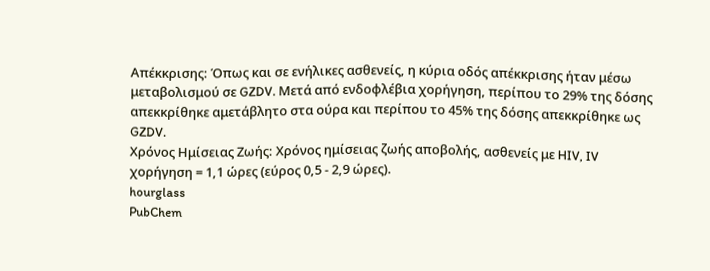Απέκκρισης: Όπως και σε ενήλικες ασθενείς, η κύρια οδός απέκκρισης ήταν μέσω μεταβολισμού σε GZDV. Μετά από ενδοφλέβια χορήγηση, περίπου το 29% της δόσης απεκκρίθηκε αμετάβλητο στα ούρα και περίπου το 45% της δόσης απεκκρίθηκε ως GZDV.
Χρόνος Ημίσειας Ζωής: Χρόνος ημίσειας ζωής αποβολής, ασθενείς με HIV, IV χορήγηση = 1,1 ώρες (εύρος 0,5 - 2,9 ώρες).
hourglass
PubChem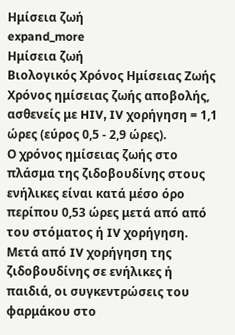Ημίσεια ζωή
expand_more
Ημίσεια ζωή
Βιολογικός Χρόνος Ημίσειας Ζωής
Χρόνος ημίσειας ζωής αποβολής, ασθενείς με HIV, IV χορήγηση = 1,1 ώρες (εύρος 0,5 - 2,9 ώρες).
Ο χρόνος ημίσειας ζωής στο πλάσμα της ζιδοβουδίνης στους ενήλικες είναι κατά μέσο όρο περίπου 0,53 ώρες μετά από από του στόματος ή IV χορήγηση. Μετά από IV χορήγηση της ζιδοβουδίνης σε ενήλικες ή παιδιά, οι συγκεντρώσεις του φαρμάκου στο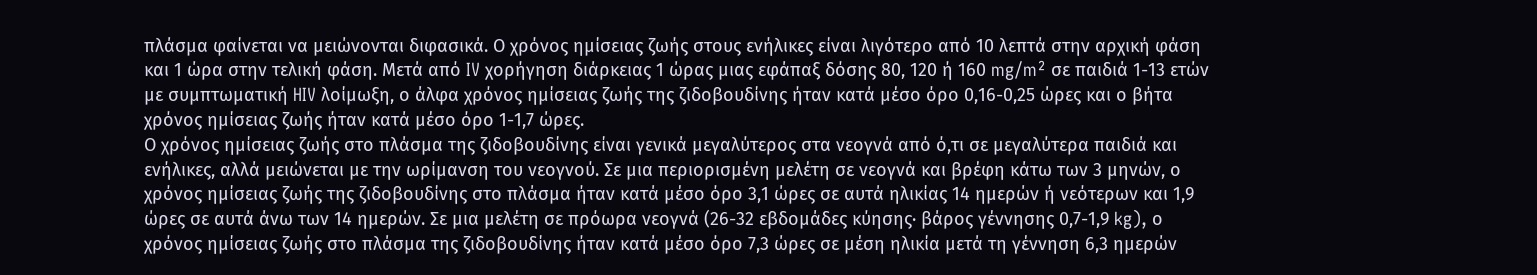πλάσμα φαίνεται να μειώνονται διφασικά. Ο χρόνος ημίσειας ζωής στους ενήλικες είναι λιγότερο από 10 λεπτά στην αρχική φάση και 1 ώρα στην τελική φάση. Μετά από IV χορήγηση διάρκειας 1 ώρας μιας εφάπαξ δόσης 80, 120 ή 160 mg/m² σε παιδιά 1-13 ετών με συμπτωματική HIV λοίμωξη, ο άλφα χρόνος ημίσειας ζωής της ζιδοβουδίνης ήταν κατά μέσο όρο 0,16-0,25 ώρες και ο βήτα χρόνος ημίσειας ζωής ήταν κατά μέσο όρο 1-1,7 ώρες.
Ο χρόνος ημίσειας ζωής στο πλάσμα της ζιδοβουδίνης είναι γενικά μεγαλύτερος στα νεογνά από ό,τι σε μεγαλύτερα παιδιά και ενήλικες, αλλά μειώνεται με την ωρίμανση του νεογνού. Σε μια περιορισμένη μελέτη σε νεογνά και βρέφη κάτω των 3 μηνών, ο χρόνος ημίσειας ζωής της ζιδοβουδίνης στο πλάσμα ήταν κατά μέσο όρο 3,1 ώρες σε αυτά ηλικίας 14 ημερών ή νεότερων και 1,9 ώρες σε αυτά άνω των 14 ημερών. Σε μια μελέτη σε πρόωρα νεογνά (26-32 εβδομάδες κύησης· βάρος γέννησης 0,7-1,9 kg), ο χρόνος ημίσειας ζωής στο πλάσμα της ζιδοβουδίνης ήταν κατά μέσο όρο 7,3 ώρες σε μέση ηλικία μετά τη γέννηση 6,3 ημερών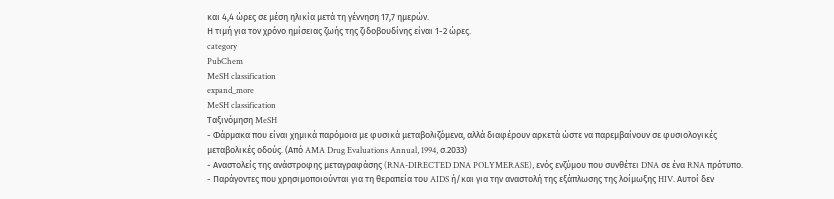και 4,4 ώρες σε μέση ηλικία μετά τη γέννηση 17,7 ημερών.
Η τιμή για τον χρόνο ημίσειας ζωής της ζιδοβουδίνης είναι 1-2 ώρες.
category
PubChem
MeSH classification
expand_more
MeSH classification
Ταξινόμηση MeSH
- Φάρμακα που είναι χημικά παρόμοια με φυσικά μεταβολιζόμενα, αλλά διαφέρουν αρκετά ώστε να παρεμβαίνουν σε φυσιολογικές μεταβολικές οδούς. (Από AMA Drug Evaluations Annual, 1994, σ.2033)
- Αναστολείς της ανάστροφης μεταγραφάσης (RNA-DIRECTED DNA POLYMERASE), ενός ενζύμου που συνθέτει DNA σε ένα RNA πρότυπο.
- Παράγοντες που χρησιμοποιούνται για τη θεραπεία του AIDS ή/και για την αναστολή της εξάπλωσης της λοίμωξης HIV. Αυτοί δεν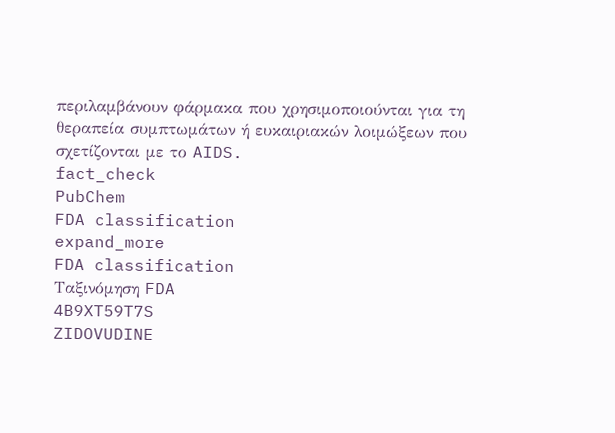περιλαμβάνουν φάρμακα που χρησιμοποιούνται για τη θεραπεία συμπτωμάτων ή ευκαιριακών λοιμώξεων που σχετίζονται με το AIDS.
fact_check
PubChem
FDA classification
expand_more
FDA classification
Ταξινόμηση FDA
4B9XT59T7S
ZIDOVUDINE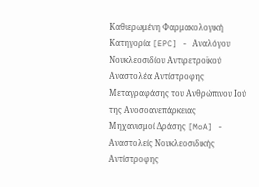Καθιερωμένη Φαρμακολογική Κατηγορία [EPC] - Αναλόγου Νουκλεοσιδίου Αντιρετροϊκού Αναστολέα Αντίστροφης Μεταγραφάσης του Ανθρώπινου Ιού της Ανοσοανεπάρκειας
Μηχανισμοί Δράσης [MoA] - Αναστολείς Νουκλεοσιδικής Αντίστροφης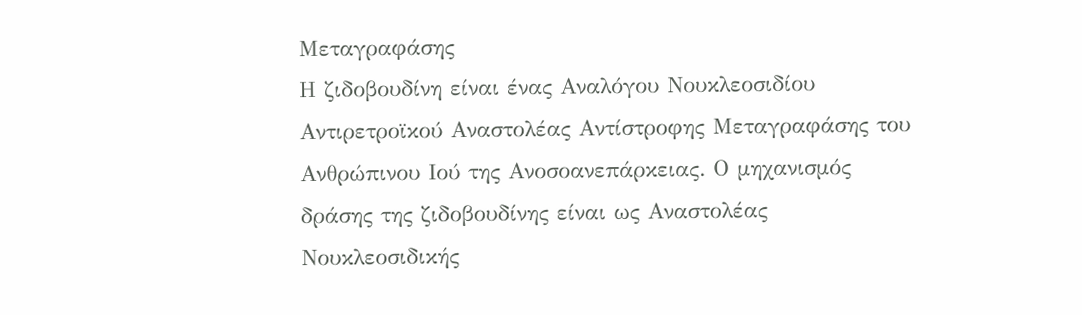Μεταγραφάσης
Η ζιδοβουδίνη είναι ένας Αναλόγου Νουκλεοσιδίου Αντιρετροϊκού Αναστολέας Αντίστροφης Μεταγραφάσης του Ανθρώπινου Ιού της Ανοσοανεπάρκειας. Ο μηχανισμός δράσης της ζιδοβουδίνης είναι ως Αναστολέας Νουκλεοσιδικής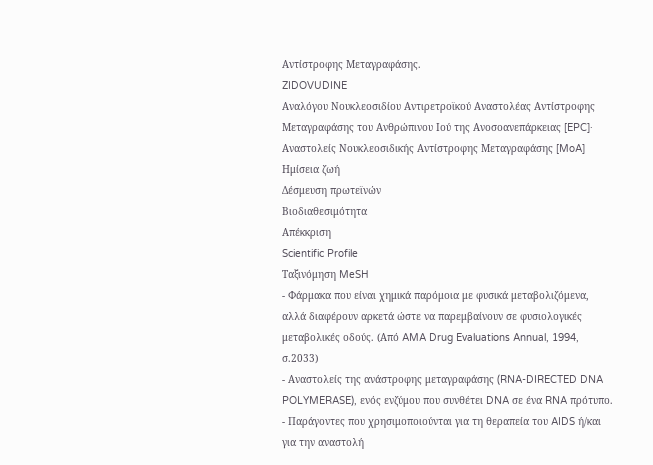Αντίστροφης Μεταγραφάσης.
ZIDOVUDINE
Αναλόγου Νουκλεοσιδίου Αντιρετροϊκού Αναστολέας Αντίστροφης Μεταγραφάσης του Ανθρώπινου Ιού της Ανοσοανεπάρκειας [EPC]· Αναστολείς Νουκλεοσιδικής Αντίστροφης Μεταγραφάσης [MoA]
Ημίσεια ζωή
Δέσμευση πρωτεϊνών
Βιοδιαθεσιμότητα
Απέκκριση
Scientific Profile
Ταξινόμηση MeSH
- Φάρμακα που είναι χημικά παρόμοια με φυσικά μεταβολιζόμενα, αλλά διαφέρουν αρκετά ώστε να παρεμβαίνουν σε φυσιολογικές μεταβολικές οδούς. (Από AMA Drug Evaluations Annual, 1994, σ.2033)
- Αναστολείς της ανάστροφης μεταγραφάσης (RNA-DIRECTED DNA POLYMERASE), ενός ενζύμου που συνθέτει DNA σε ένα RNA πρότυπο.
- Παράγοντες που χρησιμοποιούνται για τη θεραπεία του AIDS ή/και για την αναστολή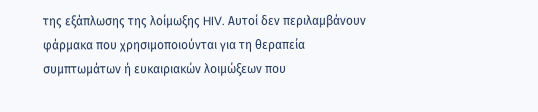της εξάπλωσης της λοίμωξης HIV. Αυτοί δεν περιλαμβάνουν φάρμακα που χρησιμοποιούνται για τη θεραπεία συμπτωμάτων ή ευκαιριακών λοιμώξεων που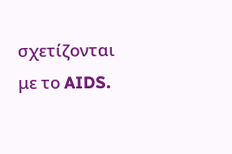σχετίζονται με το AIDS.